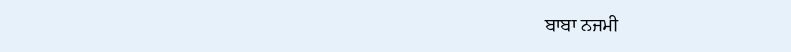ਬਾਬਾ ਨਜਮੀ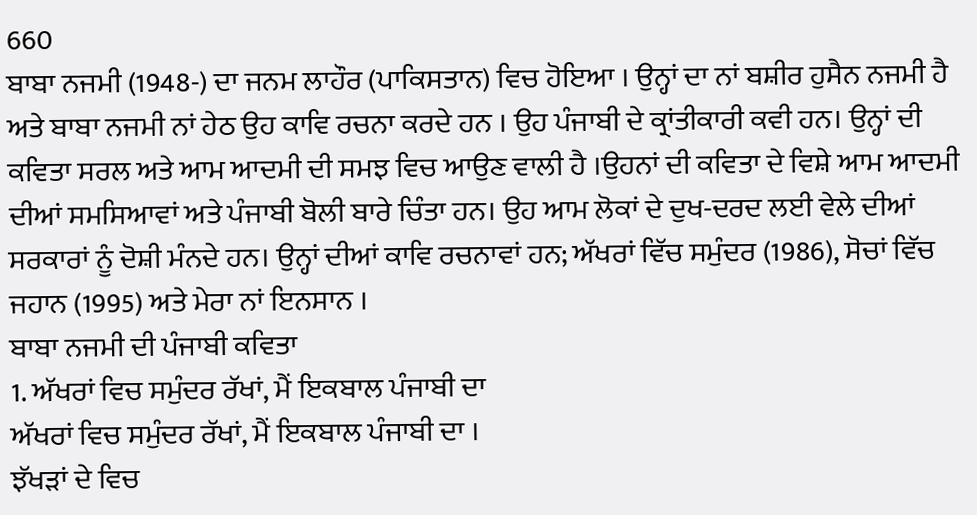660
ਬਾਬਾ ਨਜਮੀ (1948-) ਦਾ ਜਨਮ ਲਾਹੌਰ (ਪਾਕਿਸਤਾਨ) ਵਿਚ ਹੋਇਆ । ਉਨ੍ਹਾਂ ਦਾ ਨਾਂ ਬਸ਼ੀਰ ਹੁਸੈਨ ਨਜਮੀ ਹੈ ਅਤੇ ਬਾਬਾ ਨਜਮੀ ਨਾਂ ਹੇਠ ਉਹ ਕਾਵਿ ਰਚਨਾ ਕਰਦੇ ਹਨ । ਉਹ ਪੰਜਾਬੀ ਦੇ ਕ੍ਰਾਂਤੀਕਾਰੀ ਕਵੀ ਹਨ। ਉਨ੍ਹਾਂ ਦੀ ਕਵਿਤਾ ਸਰਲ ਅਤੇ ਆਮ ਆਦਮੀ ਦੀ ਸਮਝ ਵਿਚ ਆਉਣ ਵਾਲੀ ਹੈ ।ਉਹਨਾਂ ਦੀ ਕਵਿਤਾ ਦੇ ਵਿਸ਼ੇ ਆਮ ਆਦਮੀ ਦੀਆਂ ਸਮਸਿਆਵਾਂ ਅਤੇ ਪੰਜਾਬੀ ਬੋਲੀ ਬਾਰੇ ਚਿੰਤਾ ਹਨ। ਉਹ ਆਮ ਲੋਕਾਂ ਦੇ ਦੁਖ-ਦਰਦ ਲਈ ਵੇਲੇ ਦੀਆਂ ਸਰਕਾਰਾਂ ਨੂੰ ਦੋਸ਼ੀ ਮੰਨਦੇ ਹਨ। ਉਨ੍ਹਾਂ ਦੀਆਂ ਕਾਵਿ ਰਚਨਾਵਾਂ ਹਨ; ਅੱਖਰਾਂ ਵਿੱਚ ਸਮੁੰਦਰ (1986), ਸੋਚਾਂ ਵਿੱਚ ਜਹਾਨ (1995) ਅਤੇ ਮੇਰਾ ਨਾਂ ਇਨਸਾਨ ।
ਬਾਬਾ ਨਜਮੀ ਦੀ ਪੰਜਾਬੀ ਕਵਿਤਾ
1. ਅੱਖਰਾਂ ਵਿਚ ਸਮੁੰਦਰ ਰੱਖਾਂ, ਮੈਂ ਇਕਬਾਲ ਪੰਜਾਬੀ ਦਾ
ਅੱਖਰਾਂ ਵਿਚ ਸਮੁੰਦਰ ਰੱਖਾਂ, ਮੈਂ ਇਕਬਾਲ ਪੰਜਾਬੀ ਦਾ ।
ਝੱਖੜਾਂ ਦੇ ਵਿਚ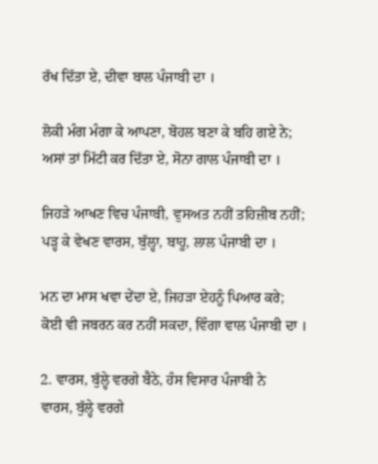ਰੱਖ ਦਿੱਤਾ ਏ, ਦੀਵਾ ਬਾਲ ਪੰਜਾਬੀ ਦਾ ।

ਲੋਕੀ ਮੰਗ ਮੰਗਾ ਕੇ ਆਪਣਾ, ਬੋਹਲ ਬਣਾ ਕੇ ਬਹਿ ਗਏ ਨੇ;
ਅਸਾਂ ਤਾਂ ਮਿੱਟੀ ਕਰ ਦਿੱਤਾ ਏ, ਸੋਨਾ ਗਾਲ ਪੰਜਾਬੀ ਦਾ ।

ਜਿਹੜੇ ਆਖਣ ਵਿਚ ਪੰਜਾਬੀ, ਵੁਸਅਤ ਨਹੀਂ ਤਹਿਜ਼ੀਬ ਨਹੀਂ;
ਪੜ੍ਹ ਕੇ ਵੇਖਣ ਵਾਰਸ, ਬੁੱਲ੍ਹਾ, ਬਾਹੂ, ਲਾਲ ਪੰਜਾਬੀ ਦਾ ।

ਮਨ ਦਾ ਮਾਸ ਖਵਾ ਦੇਂਦਾ ਏ, ਜਿਹੜਾ ਏਹਨੂੰ ਪਿਆਰ ਕਰੇ;
ਕੋਈ ਵੀ ਜਬਰਨ ਕਰ ਨਹੀਂ ਸਕਦਾ, ਵਿੰਗਾ ਵਾਲ ਪੰਜਾਬੀ ਦਾ ।

2. ਵਾਰਸ, ਬੁੱਲ੍ਹੇ ਵਰਗੇ ਬੈਠੇ, ਹੰਸ ਵਿਸਾਰ ਪੰਜਾਬੀ ਨੇ
ਵਾਰਸ, ਬੁੱਲ੍ਹੇ ਵਰਗੇ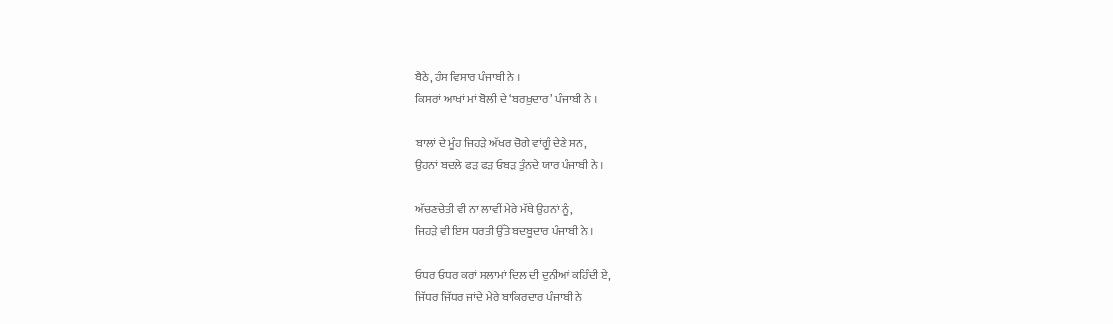ਬੈਠੇ, ਹੰਸ ਵਿਸਾਰ ਪੰਜਾਬੀ ਨੇ ।
ਕਿਸਰਾਂ ਆਖਾਂ ਮਾਂ ਬੋਲੀ ਦੇ ‘ਬਰਖ਼ੁਦਾਰ’ ਪੰਜਾਬੀ ਨੇ ।

ਬਾਲਾਂ ਦੇ ਮੂੰਹ ਜਿਹੜੇ ਅੱਖਰ ਚੋਗੇ ਵਾਂਗੂੰ ਦੇਣੇ ਸਨ,
ਉਹਨਾਂ ਬਦਲੇ ਫੜ ਫੜ ਓਬੜ ਤੁੰਨਦੇ ਯਾਰ ਪੰਜਾਬੀ ਨੇ ।

ਅੱਚਣਚੇਤੀ ਵੀ ਨਾ ਲਾਵੀਂ ਮੇਰੇ ਮੱਥੇ ਉਹਨਾਂ ਨੂੰ,
ਜਿਹੜੇ ਵੀ ਇਸ ਧਰਤੀ ਉੱਤੇ ਬਦਬੂਦਾਰ ਪੰਜਾਬੀ ਨੇ ।

ਓਧਰ ਓਧਰ ਕਰਾਂ ਸਲਾਮਾਂ ਦਿਲ ਦੀ ਦੁਨੀਆਂ ਕਹਿੰਦੀ ਏ,
ਜਿੱਧਰ ਜਿੱਧਰ ਜਾਂਦੇ ਮੇਰੇ ਬਾਕਿਰਦਾਰ ਪੰਜਾਬੀ ਨੇ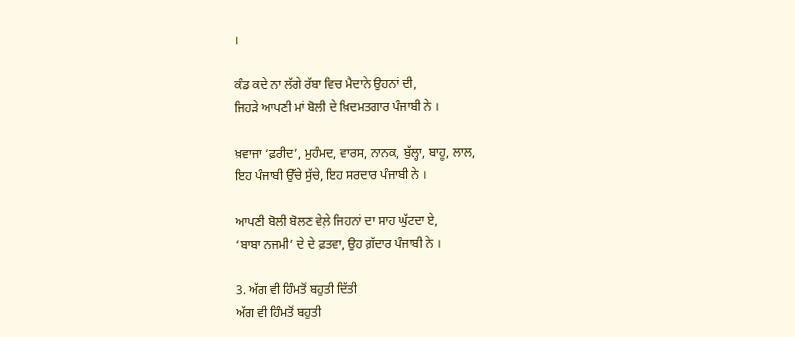।

ਕੰਡ ਕਦੇ ਨਾ ਲੱਗੇ ਰੱਬਾ ਵਿਚ ਮੈਦਾਨੇ ਉਹਨਾਂ ਦੀ,
ਜਿਹੜੇ ਆਪਣੀ ਮਾਂ ਬੋਲੀ ਦੇ ਖ਼ਿਦਮਤਗਾਰ ਪੰਜਾਬੀ ਨੇ ।

ਖ਼ਵਾਜਾ ‘ਫ਼ਰੀਦ’, ਮੁਹੰਮਦ, ਵਾਰਸ, ਨਾਨਕ, ਬੁੱਲ੍ਹਾ, ਬਾਹੂ, ਲਾਲ,
ਇਹ ਪੰਜਾਬੀ ਉੱਚੇ ਸੁੱਚੇ, ਇਹ ਸਰਦਾਰ ਪੰਜਾਬੀ ਨੇ ।

ਆਪਣੀ ਬੋਲੀ ਬੋਲਣ ਵੇਲ਼ੇ ਜਿਹਨਾਂ ਦਾ ਸਾਹ ਘੁੱਟਦਾ ਏ,
‘ਬਾਬਾ ਨਜਮੀ’ ਦੇ ਦੇ ਫ਼ਤਵਾ, ਉਹ ਗ਼ੱਦਾਰ ਪੰਜਾਬੀ ਨੇ ।

3. ਅੱਗ ਵੀ ਹਿੰਮਤੋਂ ਬਹੁਤੀ ਦਿੱਤੀ
ਅੱਗ ਵੀ ਹਿੰਮਤੋਂ ਬਹੁਤੀ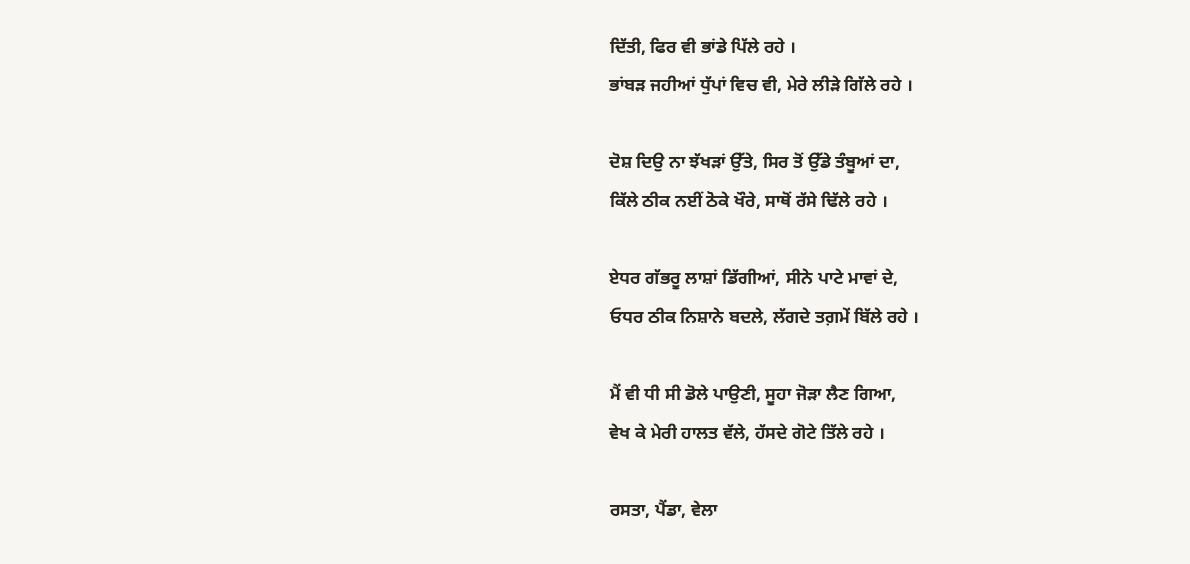ਦਿੱਤੀ, ਫਿਰ ਵੀ ਭਾਂਡੇ ਪਿੱਲੇ ਰਹੇ ।
ਭਾਂਬੜ ਜਹੀਆਂ ਧੁੱਪਾਂ ਵਿਚ ਵੀ, ਮੇਰੇ ਲੀੜੇ ਗਿੱਲੇ ਰਹੇ ।

ਦੋਸ਼ ਦਿਉ ਨਾ ਝੱਖੜਾਂ ਉੱਤੇ, ਸਿਰ ਤੋਂ ਉੱਡੇ ਤੰਬੂਆਂ ਦਾ,
ਕਿੱਲੇ ਠੀਕ ਨਈਂ ਠੋਕੇ ਖੌਰੇ, ਸਾਥੋਂ ਰੱਸੇ ਢਿੱਲੇ ਰਹੇ ।

ਏਧਰ ਗੱਭਰੂ ਲਾਸ਼ਾਂ ਡਿੱਗੀਆਂ, ਸੀਨੇ ਪਾਟੇ ਮਾਵਾਂ ਦੇ,
ਓਧਰ ਠੀਕ ਨਿਸ਼ਾਨੇ ਬਦਲੇ, ਲੱਗਦੇ ਤਗ਼ਮੇਂ ਬਿੱਲੇ ਰਹੇ ।

ਮੈਂ ਵੀ ਧੀ ਸੀ ਡੋਲੇ ਪਾਉਣੀ, ਸੂਹਾ ਜੋੜਾ ਲੈਣ ਗਿਆ,
ਵੇਖ ਕੇ ਮੇਰੀ ਹਾਲਤ ਵੱਲੇ, ਹੱਸਦੇ ਗੋਟੇ ਤਿੱਲੇ ਰਹੇ ।

ਰਸਤਾ, ਪੈਂਡਾ, ਵੇਲਾ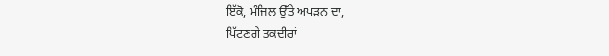ਇੱਕੋ, ਮੰਜਿਲ ਉੱਤੇ ਅਪੜਨ ਦਾ,
ਪਿੱਟਣਗੇ ਤਕਦੀਰਾਂ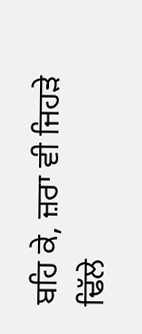ਬਹਿ ਕੇ, ਜ਼ਰਾ ਵੀ ਜਿਹੜੇ ਢਿੱਲੇ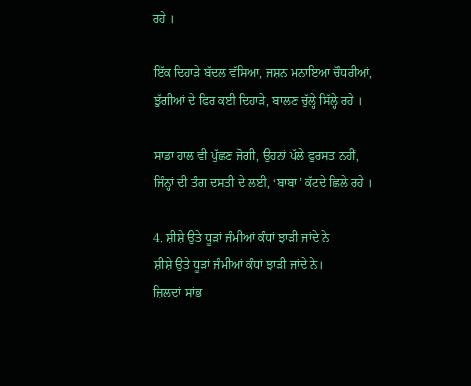ਰਹੇ ।

ਇੱਕ ਦਿਹਾੜੇ ਬੱਦਲ ਵੱਸਿਆ, ਜਸ਼ਨ ਮਨਾਇਆ ਚੌਧਰੀਆਂ,
ਝੁੱਗੀਆਂ ਦੇ ਫਿਰ ਕਈ ਦਿਹਾੜੇ, ਬਾਲਣ ਚੁੱਲ੍ਹੇ ਸਿੱਲ੍ਹੇ ਰਹੇ ।

ਸਾਡਾ ਹਾਲ ਵੀ ਪੁੱਛਣ ਜੋਗੀ, ਉਹਨਾਂ ਪੱਲੇ ਫੁਰਸਤ ਨਹੀਂ,
ਜਿੰਨ੍ਹਾਂ ਦੀ ਤੰਗ ਦਸਤੀ ਦੇ ਲਈ, ‘ਬਾਬਾ’ ਕੱਟਦੇ ਛਿਲੇ ਰਹੇ ।

4. ਸ਼ੀਸ਼ੇ ਉਤੇ ਧੂੜਾਂ ਜੰਮੀਆਂ ਕੰਧਾਂ ਝਾੜੀ ਜਾਂਦੇ ਨੇ
ਸ਼ੀਸ਼ੇ ਉਤੇ ਧੂੜਾਂ ਜੰਮੀਆਂ ਕੰਧਾਂ ਝਾੜੀ ਜਾਂਦੇ ਨੇ।
ਜ਼ਿਲਦਾਂ ਸਾਂਭ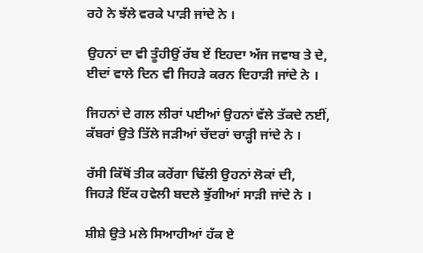ਰਹੇ ਨੇ ਝੱਲੇ ਵਰਕੇ ਪਾੜੀ ਜਾਂਦੇ ਨੇ ।

ਉਹਨਾਂ ਦਾ ਵੀ ਤੂੰਹੀਉਂ ਰੱਬ ਏਂ ਇਹਦਾ ਅੱਜ ਜਵਾਬ ਤੇ ਦੇ,
ਈਦਾਂ ਵਾਲੇ ਦਿਨ ਵੀ ਜਿਹੜੇ ਕਰਨ ਦਿਹਾੜੀ ਜਾਂਦੇ ਨੇ ।

ਜਿਹਨਾਂ ਦੇ ਗਲ ਲੀਰਾਂ ਪਈਆਂ ਉਹਨਾਂ ਵੱਲੇ ਤੱਕਦੇ ਨਈਂ,
ਕੱਬਰਾਂ ਉਤੇ ਤਿੱਲੇ ਜੜੀਆਂ ਚੱਦਰਾਂ ਚਾੜ੍ਹੀ ਜਾਂਦੇ ਨੇ ।

ਰੱਸੀ ਕਿੱਥੋਂ ਤੀਕ ਕਰੇਂਗਾ ਢਿੱਲੀ ਉਹਨਾਂ ਲੋਕਾਂ ਦੀ,
ਜਿਹੜੇ ਇੱਕ ਹਵੇਲੀ ਬਦਲੇ ਝੁੱਗੀਆਂ ਸਾੜੀ ਜਾਂਦੇ ਨੇ ।

ਸ਼ੀਸ਼ੇ ਉਤੇ ਮਲੇ ਸਿਆਹੀਆਂ ਹੱਕ ਏ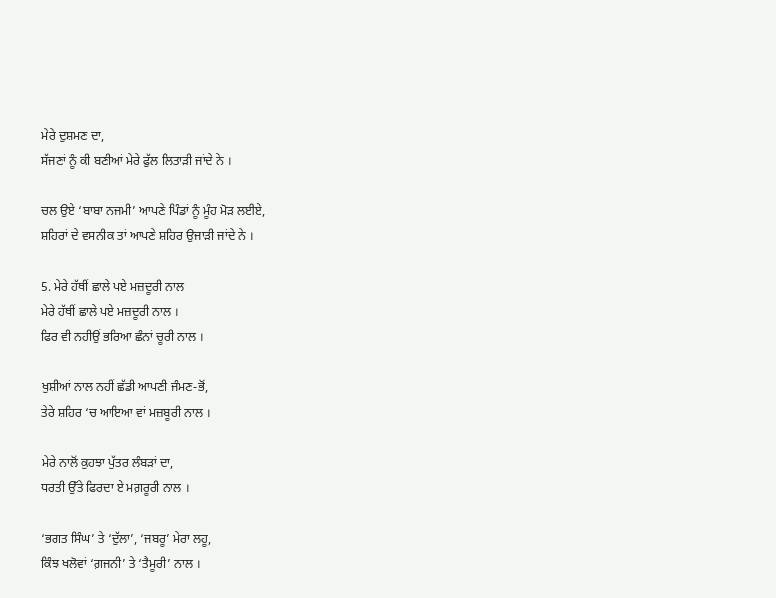ਮੇਰੇ ਦੁਸ਼ਮਣ ਦਾ,
ਸੱਜਣਾਂ ਨੂੰ ਕੀ ਬਣੀਆਂ ਮੇਰੇ ਫੁੱਲ ਲਿਤਾੜੀ ਜਾਂਦੇ ਨੇ ।

ਚਲ ਉਏ ‘ਬਾਬਾ ਨਜਮੀ’ ਆਪਣੇ ਪਿੰਡਾਂ ਨੂੰ ਮੂੰਹ ਮੋੜ ਲਈਏ,
ਸ਼ਹਿਰਾਂ ਦੇ ਵਸਨੀਕ ਤਾਂ ਆਪਣੇ ਸ਼ਹਿਰ ਉਜਾੜੀ ਜਾਂਦੇ ਨੇ ।

5. ਮੇਰੇ ਹੱਥੀਂ ਛਾਲੇ ਪਏ ਮਜ਼ਦੂਰੀ ਨਾਲ
ਮੇਰੇ ਹੱਥੀਂ ਛਾਲੇ ਪਏ ਮਜ਼ਦੂਰੀ ਨਾਲ ।
ਫਿਰ ਵੀ ਨਹੀਉਂ ਭਰਿਆ ਛੰਨਾਂ ਚੂਰੀ ਨਾਲ ।

ਖੁਸ਼ੀਆਂ ਨਾਲ ਨਹੀਂ ਛੱਡੀ ਆਪਣੀ ਜੰਮਣ-ਭੋਂ,
ਤੇਰੇ ਸ਼ਹਿਰ ‘ਚ ਆਇਆ ਵਾਂ ਮਜ਼ਬੂਰੀ ਨਾਲ ।

ਮੇਰੇ ਨਾਲੋਂ ਕੁਹਝਾ ਪੁੱਤਰ ਲੰਬੜਾਂ ਦਾ,
ਧਰਤੀ ਉੱਤੇ ਫਿਰਦਾ ਏ ਮਗ਼ਰੂਰੀ ਨਾਲ ।

‘ਭਗਤ ਸਿੰਘ’ ਤੇ ‘ਦੁੱਲਾ’, ‘ਜਬਰੂ’ ਮੇਰਾ ਲਹੂ,
ਕਿੰਝ ਖਲੋਵਾਂ ‘ਗ਼ਜਨੀ’ ਤੇ ‘ਤੈਮੂਰੀ’ ਨਾਲ ।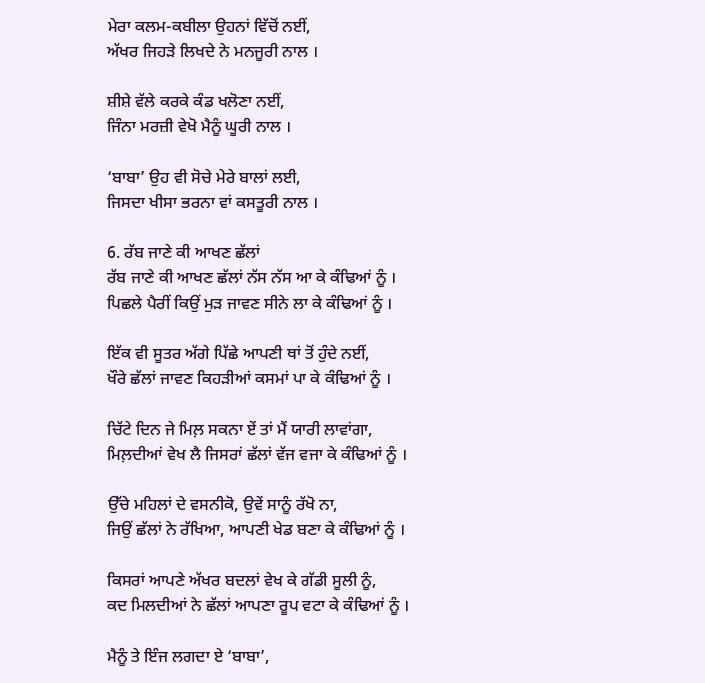ਮੇਰਾ ਕਲਮ-ਕਬੀਲਾ ਉਹਨਾਂ ਵਿੱਚੋਂ ਨਈਂ,
ਅੱਖਰ ਜਿਹੜੇ ਲਿਖਦੇ ਨੇ ਮਨਜੂਰੀ ਨਾਲ ।

ਸ਼ੀਸ਼ੇ ਵੱਲੇ ਕਰਕੇ ਕੰਡ ਖਲੋਣਾ ਨਈਂ,
ਜਿੰਨਾ ਮਰਜ਼ੀ ਵੇਖੋ ਮੈਨੂੰ ਘੂਰੀ ਨਾਲ ।

‘ਬਾਬਾ’ ਉਹ ਵੀ ਸੋਚੇ ਮੇਰੇ ਬਾਲਾਂ ਲਈ,
ਜਿਸਦਾ ਖੀਸਾ ਭਰਨਾ ਵਾਂ ਕਸਤੂਰੀ ਨਾਲ ।

6. ਰੱਬ ਜਾਣੇ ਕੀ ਆਖਣ ਛੱਲਾਂ
ਰੱਬ ਜਾਣੇ ਕੀ ਆਖਣ ਛੱਲਾਂ ਨੱਸ ਨੱਸ ਆ ਕੇ ਕੰਢਿਆਂ ਨੂੰ ।
ਪਿਛਲੇ ਪੈਰੀਂ ਕਿਉਂ ਮੁੜ ਜਾਵਣ ਸੀਨੇ ਲਾ ਕੇ ਕੰਢਿਆਂ ਨੂੰ ।

ਇੱਕ ਵੀ ਸੂਤਰ ਅੱਗੇ ਪਿੱਛੇ ਆਪਣੀ ਥਾਂ ਤੋਂ ਹੁੰਦੇ ਨਈਂ,
ਖੌਰੇ ਛੱਲਾਂ ਜਾਵਣ ਕਿਹੜੀਆਂ ਕਸਮਾਂ ਪਾ ਕੇ ਕੰਢਿਆਂ ਨੂੰ ।

ਚਿੱਟੇ ਦਿਨ ਜੇ ਮਿਲ਼ ਸਕਨਾ ਏਂ ਤਾਂ ਮੈਂ ਯਾਰੀ ਲਾਵਾਂਗਾ,
ਮਿਲ਼ਦੀਆਂ ਵੇਖ ਲੈ ਜਿਸਰਾਂ ਛੱਲਾਂ ਵੱਜ ਵਜਾ ਕੇ ਕੰਢਿਆਂ ਨੂੰ ।

ਉੱਚੇ ਮਹਿਲਾਂ ਦੇ ਵਸਨੀਕੋ, ਉਵੇਂ ਸਾਨੂੰ ਰੱਖੋ ਨਾ,
ਜਿਉਂ ਛੱਲਾਂ ਨੇ ਰੱਖਿਆ, ਆਪਣੀ ਖੇਡ ਬਣਾ ਕੇ ਕੰਢਿਆਂ ਨੂੰ ।

ਕਿਸਰਾਂ ਆਪਣੇ ਅੱਖਰ ਬਦਲਾਂ ਵੇਖ ਕੇ ਗੱਡੀ ਸੂਲੀ ਨੂੰ,
ਕਦ ਮਿਲਦੀਆਂ ਨੇ ਛੱਲਾਂ ਆਪਣਾ ਰੂਪ ਵਟਾ ਕੇ ਕੰਢਿਆਂ ਨੂੰ ।

ਮੈਨੂੰ ਤੇ ਇੰਜ ਲਗਦਾ ਏ ‘ਬਾਬਾ’,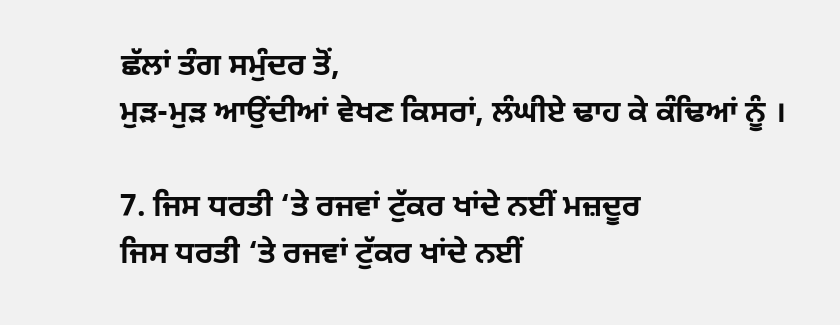ਛੱਲਾਂ ਤੰਗ ਸਮੁੰਦਰ ਤੋਂ,
ਮੁੜ-ਮੁੜ ਆਉਂਦੀਆਂ ਵੇਖਣ ਕਿਸਰਾਂ, ਲੰਘੀਏ ਢਾਹ ਕੇ ਕੰਢਿਆਂ ਨੂੰ ।

7. ਜਿਸ ਧਰਤੀ ‘ਤੇ ਰਜਵਾਂ ਟੁੱਕਰ ਖਾਂਦੇ ਨਈਂ ਮਜ਼ਦੂਰ
ਜਿਸ ਧਰਤੀ ‘ਤੇ ਰਜਵਾਂ ਟੁੱਕਰ ਖਾਂਦੇ ਨਈਂ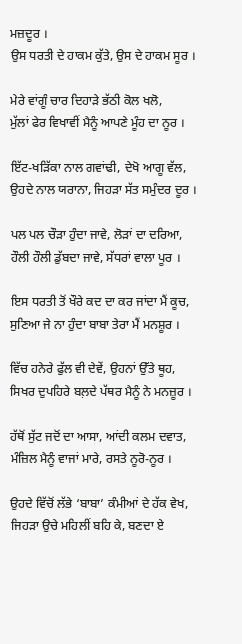ਮਜ਼ਦੂਰ ।
ਉਸ ਧਰਤੀ ਦੇ ਹਾਕਮ ਕੁੱਤੇ, ਉਸ ਦੇ ਹਾਕਮ ਸੂਰ ।

ਮੇਰੇ ਵਾਂਗੂੰ ਚਾਰ ਦਿਹਾੜੇ ਭੱਠੀ ਕੋਲ ਖਲੋ,
ਮੁੱਲਾਂ ਫੇਰ ਵਿਖਾਵੀਂ ਮੈਨੂੰ ਆਪਣੇ ਮੂੰਹ ਦਾ ਨੂਰ ।

ਇੱਟ-ਖੜਿੱਕਾ ਨਾਲ ਗਵਾਂਢੀ, ਦੇਖੋ ਆਗੂ ਵੱਲ,
ਉਹਦੇ ਨਾਲ ਯਰਾਨਾ, ਜਿਹੜਾ ਸੱਤ ਸਮੁੰਦਰ ਦੂਰ ।

ਪਲ ਪਲ ਚੌੜਾ ਹੁੰਦਾ ਜਾਵੇ, ਲੋੜਾਂ ਦਾ ਦਰਿਆ,
ਹੌਲੀ ਹੌਲੀ ਡੁੱਬਦਾ ਜਾਵੇ, ਸੱਧਰਾਂ ਵਾਲਾ ਪੂਰ ।

ਇਸ ਧਰਤੀ ਤੋਂ ਖੌਰੇ ਕਦ ਦਾ ਕਰ ਜਾਂਦਾ ਮੈਂ ਕੂਚ,
ਸੁਣਿਆ ਜੇ ਨਾ ਹੁੰਦਾ ਬਾਬਾ ਤੇਰਾ ਮੈਂ ਮਨਸ਼ੂਰ ।

ਵਿੱਚ ਹਨੇਰੇ ਫੁੱਲ ਵੀ ਦੇਵੇਂ, ਉਹਨਾਂ ਉੱਤੇ ਥੂਹ,
ਸਿਖਰ ਦੁਪਹਿਰੇ ਬਲ਼ਦੇ ਪੱਥਰ ਮੈਨੂੰ ਨੇ ਮਨਜ਼ੂਰ ।

ਹੱਥੋਂ ਸੁੱਟ ਜਦੋਂ ਦਾ ਆਸਾ, ਆਂਦੀ ਕਲਮ ਦਵਾਤ,
ਮੰਜ਼ਿਲ ਮੈਨੂੰ ਵਾਜਾਂ ਮਾਰੇ, ਰਸਤੇ ਨੂਰੋ-ਨੂਰ ।

ਉਹਦੇ ਵਿੱਚੋਂ ਲੱਭੇ ‘ਬਾਬਾ’ ਕੰਮੀਆਂ ਦੇ ਹੱਕ ਵੇਖ,
ਜਿਹੜਾ ਉਚੇ ਮਹਿਲੀਂ ਬਹਿ ਕੇ, ਬਣਦਾ ਏ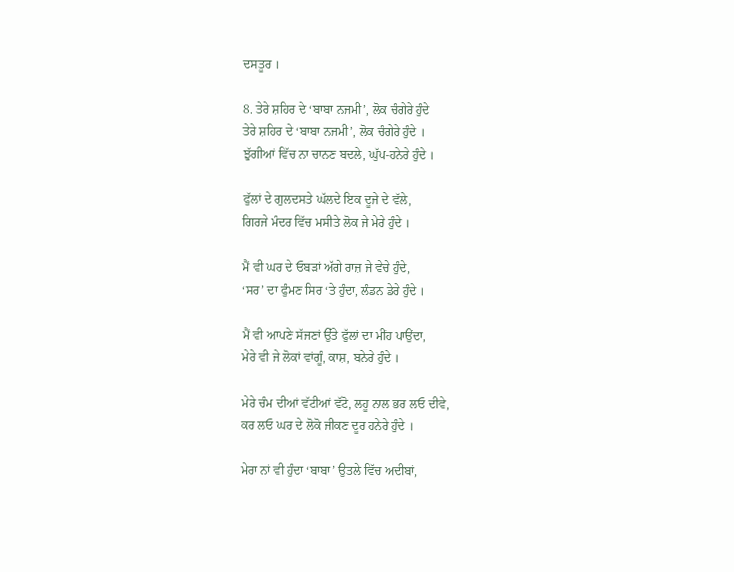ਦਸਤੂਰ ।

8. ਤੇਰੇ ਸ਼ਹਿਰ ਦੇ ‘ਬਾਬਾ ਨਜਮੀ’, ਲੋਕ ਚੰਗੇਰੇ ਹੁੰਦੇ
ਤੇਰੇ ਸ਼ਹਿਰ ਦੇ ‘ਬਾਬਾ ਨਜਮੀ’, ਲੋਕ ਚੰਗੇਰੇ ਹੁੰਦੇ ।
ਝੁੱਗੀਆਂ ਵਿੱਚ ਨਾ ਚਾਨਣ ਬਦਲੇ, ਘੁੱਪ-ਹਨੇਰੇ ਹੁੰਦੇ ।

ਫੁੱਲਾਂ ਦੇ ਗੁਲਦਸਤੇ ਘੱਲਦੇ ਇਕ ਦੂਜੇ ਦੇ ਵੱਲੇ,
ਗਿਰਜੇ ਮੰਦਰ ਵਿੱਚ ਮਸੀਤੇ ਲੋਕ ਜੇ ਮੇਰੇ ਹੁੰਦੇ ।

ਮੈਂ ਵੀ ਘਰ ਦੇ ਓਬੜਾਂ ਅੱਗੇ ਰਾਜ਼ ਜੇ ਵੇਚੇ ਹੁੰਦੇ,
‘ਸਰ’ ਦਾ ਫੁੰਮਣ ਸਿਰ ‘ਤੇ ਹੁੰਦਾ, ਲੰਡਨ ਡੇਰੇ ਹੁੰਦੇ ।

ਮੈਂ ਵੀ ਆਪਣੇ ਸੱਜਣਾਂ ਉੱਤੇ ਫੁੱਲਾਂ ਦਾ ਮੀਂਹ ਪਾਉਂਦਾ,
ਮੇਰੇ ਵੀ ਜੇ ਲੋਕਾਂ ਵਾਂਗੂੰ, ਕਾਸ਼, ਬਨੇਰੇ ਹੁੰਦੇ ।

ਮੇਰੇ ਚੰਮ ਦੀਆਂ ਵੱਟੀਆਂ ਵੱਟੋ, ਲਹੂ ਨਾਲ ਭਰ ਲਓ ਦੀਵੇ,
ਕਰ ਲਓ ਘਰ ਦੇ ਲੋਕੋ ਜੀਕਣ ਦੂਰ ਹਨੇਰੇ ਹੁੰਦੇ ।

ਮੇਰਾ ਨਾਂ ਵੀ ਹੁੰਦਾ ‘ਬਾਬਾ’ ਉਤਲੇ ਵਿੱਚ ਅਦੀਬਾਂ,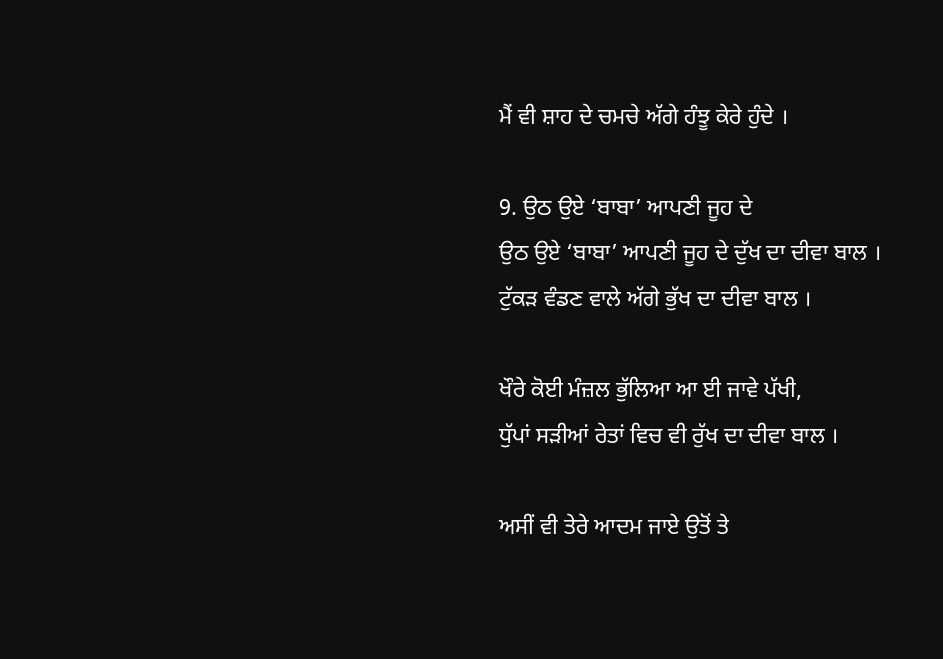ਮੈਂ ਵੀ ਸ਼ਾਹ ਦੇ ਚਮਚੇ ਅੱਗੇ ਹੰਝੂ ਕੇਰੇ ਹੁੰਦੇ ।

9. ਉਠ ਉਏ ‘ਬਾਬਾ’ ਆਪਣੀ ਜੂਹ ਦੇ
ਉਠ ਉਏ ‘ਬਾਬਾ’ ਆਪਣੀ ਜੂਹ ਦੇ ਦੁੱਖ ਦਾ ਦੀਵਾ ਬਾਲ ।
ਟੁੱਕੜ ਵੰਡਣ ਵਾਲੇ ਅੱਗੇ ਭੁੱਖ ਦਾ ਦੀਵਾ ਬਾਲ ।

ਖੌਰੇ ਕੋਈ ਮੰਜ਼ਲ ਭੁੱਲਿਆ ਆ ਈ ਜਾਵੇ ਪੱਖੀ,
ਧੁੱਪਾਂ ਸੜੀਆਂ ਰੇਤਾਂ ਵਿਚ ਵੀ ਰੁੱਖ ਦਾ ਦੀਵਾ ਬਾਲ ।

ਅਸੀਂ ਵੀ ਤੇਰੇ ਆਦਮ ਜਾਏ ਉਤੋਂ ਤੇ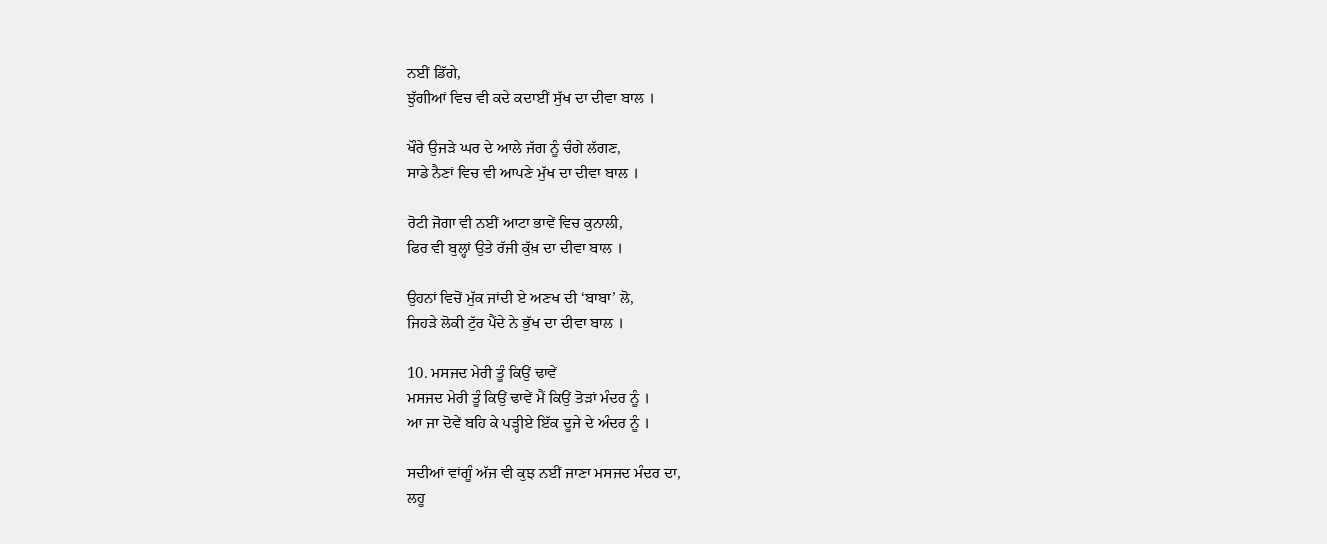ਨਈਂ ਡਿੱਗੇ,
ਝੁੱਗੀਆਂ ਵਿਚ ਵੀ ਕਦੇ ਕਦਾਈਂ ਸੁੱਖ ਦਾ ਦੀਵਾ ਬਾਲ ।

ਖੌਰੇ ਉਜੜੇ ਘਰ ਦੇ ਆਲੇ ਜੱਗ ਨੂੰ ਚੰਗੇ ਲੱਗਣ,
ਸਾਡੇ ਨੈਣਾਂ ਵਿਚ ਵੀ ਆਪਣੇ ਮੁੱਖ ਦਾ ਦੀਵਾ ਬਾਲ ।

ਰੋਟੀ ਜੋਗਾ ਵੀ ਨਈਂ ਆਟਾ ਭਾਵੇਂ ਵਿਚ ਕੁਨਾਲੀ,
ਫਿਰ ਵੀ ਬੁਲ੍ਹਾਂ ਉਤੇ ਰੱਜੀ ਕੁੱਖ਼ ਦਾ ਦੀਵਾ ਬਾਲ ।

ਉਹਨਾਂ ਵਿਚੋਂ ਮੁੱਕ ਜਾਂਦੀ ਏ ਅਣਖ ਦੀ ‘ਬਾਬਾ’ ਲੋ,
ਜਿਹੜੇ ਲੋਕੀ ਟੁੱਰ ਪੈਂਦੇ ਨੇ ਭੁੱਖ ਦਾ ਦੀਵਾ ਬਾਲ ।

10. ਮਸਜਦ ਮੇਰੀ ਤੂੰ ਕਿਉਂ ਢਾਵੇਂ
ਮਸਜਦ ਮੇਰੀ ਤੂੰ ਕਿਉਂ ਢਾਵੇਂ ਮੈਂ ਕਿਉਂ ਤੋੜਾਂ ਮੰਦਰ ਨੂੰ ।
ਆ ਜਾ ਦੋਵੇਂ ਬਹਿ ਕੇ ਪੜ੍ਹੀਏ ਇੱਕ ਦੂਜੇ ਦੇ ਅੰਦਰ ਨੂੰ ।

ਸਦੀਆਂ ਵਾਂਗੂੰ ਅੱਜ ਵੀ ਕੁਝ ਨਈਂ ਜਾਣਾ ਮਸਜਦ ਮੰਦਰ ਦਾ,
ਲਹੂ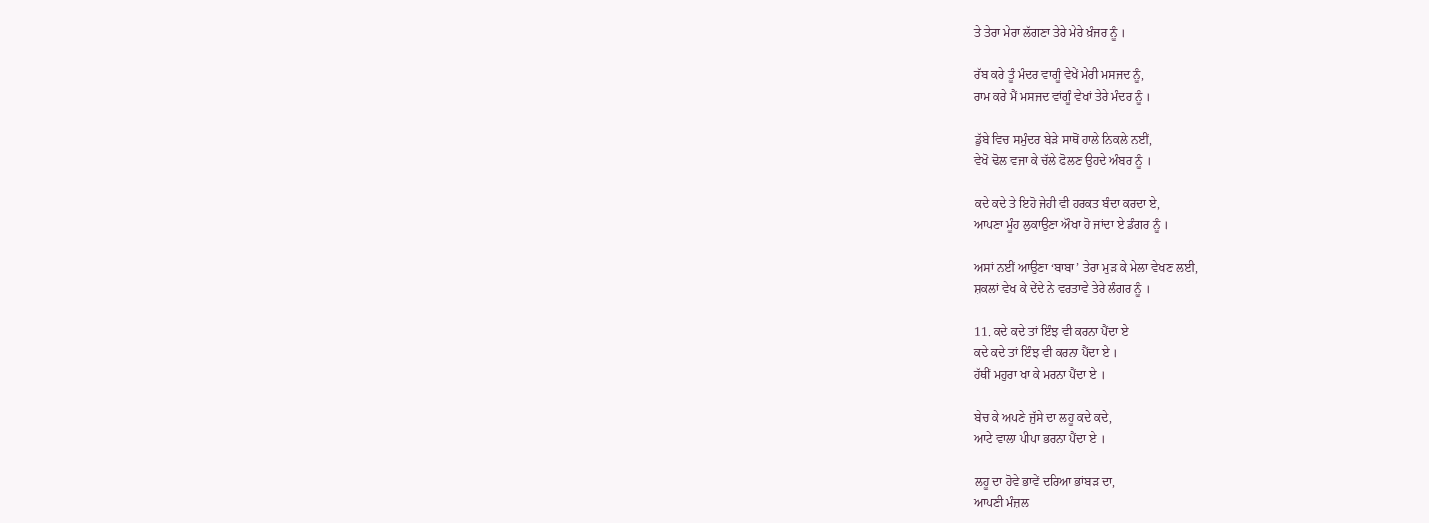ਤੇ ਤੇਰਾ ਮੇਰਾ ਲੱਗਣਾ ਤੇਰੇ ਮੇਰੇ ਖ਼ੰਜਰ ਨੂੰ ।

ਰੱਬ ਕਰੇ ਤੂੰ ਮੰਦਰ ਵਾਗੂੰ ਵੇਖੇਂ ਮੇਰੀ ਮਸਜਦ ਨੂੰ,
ਰਾਮ ਕਰੇ ਮੈਂ ਮਸਜਦ ਵਾਂਗੂੰ ਵੇਖਾਂ ਤੇਰੇ ਮੰਦਰ ਨੂੰ ।

ਡੁੱਬੇ ਵਿਚ ਸਮੁੰਦਰ ਬੇੜੇ ਸਾਥੋਂ ਹਾਲੇ ਨਿਕਲੇ ਨਈਂ,
ਵੇਖੋ ਢੋਲ ਵਜਾ ਕੇ ਚੱਲੇ ਫੋਲਣ ਉਹਦੇ ਅੰਬਰ ਨੂੰ ।

ਕਦੇ ਕਦੇ ਤੇ ਇਹੋ ਜੇਹੀ ਵੀ ਹਰਕਤ ਬੰਦਾ ਕਰਦਾ ਏ,
ਆਪਣਾ ਮੂੰਹ ਲੁਕਾਉਣਾ ਔਖਾ ਹੋ ਜਾਂਦਾ ਏ ਡੰਗਰ ਨੂੰ ।

ਅਸਾਂ ਨਈਂ ਆਉਣਾ ‘ਬਾਬਾ’ ਤੇਰਾ ਮੁੜ ਕੇ ਮੇਲਾ ਵੇਖਣ ਲਈ,
ਸ਼ਕਲਾਂ ਵੇਖ ਕੇ ਦੇਂਦੇ ਨੇ ਵਰਤਾਵੇ ਤੇਰੇ ਲੰਗਰ ਨੂੰ ।

11. ਕਦੇ ਕਦੇ ਤਾਂ ਇੰਝ ਵੀ ਕਰਨਾ ਪੈਂਦਾ ਏ
ਕਦੇ ਕਦੇ ਤਾਂ ਇੰਝ ਵੀ ਕਰਨਾ ਪੈਂਦਾ ਏ ।
ਹੱਥੀਂ ਮਹੁਰਾ ਖਾ ਕੇ ਮਰਨਾ ਪੈਂਦਾ ਏ ।

ਬੇਚ ਕੇ ਅਪਣੇ ਜੁੱਸੇ ਦਾ ਲਹੂ ਕਦੇ ਕਦੇ,
ਆਟੇ ਵਾਲਾ ਪੀਪਾ ਭਰਨਾ ਪੈਂਦਾ ਏ ।

ਲਹੂ ਦਾ ਹੋਵੇ ਭਾਵੇਂ ਦਰਿਆ ਭਾਂਬੜ ਦਾ,
ਆਪਣੀ ਮੰਜ਼ਲ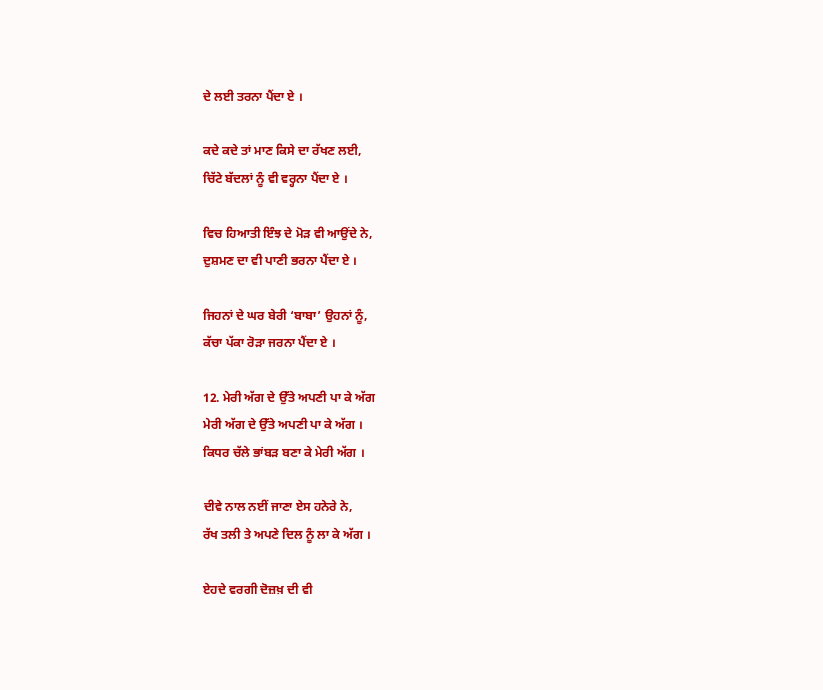ਦੇ ਲਈ ਤਰਨਾ ਪੈਂਦਾ ਏ ।

ਕਦੇ ਕਦੇ ਤਾਂ ਮਾਣ ਕਿਸੇ ਦਾ ਰੱਖਣ ਲਈ,
ਚਿੱਟੇ ਬੱਦਲਾਂ ਨੂੰ ਵੀ ਵਰ੍ਹਨਾ ਪੈਂਦਾ ਏ ।

ਵਿਚ ਹਿਆਤੀ ਇੰਝ ਦੇ ਮੋੜ ਵੀ ਆਉਂਦੇ ਨੇ,
ਦੁਸ਼ਮਣ ਦਾ ਵੀ ਪਾਣੀ ਭਰਨਾ ਪੈਂਦਾ ਏ ।

ਜਿਹਨਾਂ ਦੇ ਘਰ ਬੇਰੀ ‘ਬਾਬਾ’ ਉਹਨਾਂ ਨੂੰ,
ਕੱਚਾ ਪੱਕਾ ਰੋੜਾ ਜਰਨਾ ਪੈਂਦਾ ਏ ।

12. ਮੇਰੀ ਅੱਗ ਦੇ ਉੱਤੇ ਅਪਣੀ ਪਾ ਕੇ ਅੱਗ
ਮੇਰੀ ਅੱਗ ਦੇ ਉੱਤੇ ਅਪਣੀ ਪਾ ਕੇ ਅੱਗ ।
ਕਿਧਰ ਚੱਲੇ ਭਾਂਬੜ ਬਣਾ ਕੇ ਮੇਰੀ ਅੱਗ ।

ਦੀਵੇ ਨਾਲ ਨਈਂ ਜਾਣਾ ਏਸ ਹਨੇਰੇ ਨੇ,
ਰੱਖ ਤਲੀ ਤੇ ਅਪਣੇ ਦਿਲ ਨੂੰ ਲਾ ਕੇ ਅੱਗ ।

ਏਹਦੇ ਵਰਗੀ ਦੋਜ਼ਖ਼ ਦੀ ਵੀ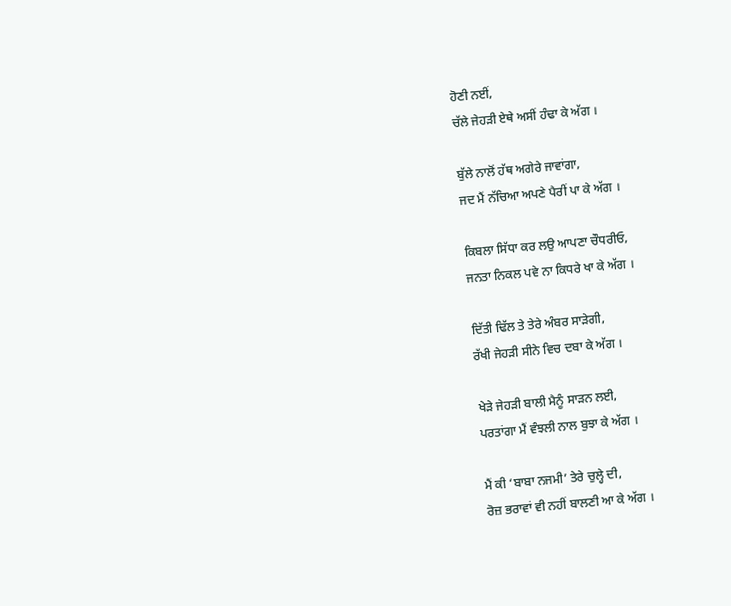ਹੋਣੀ ਨਈਂ,
ਚੱਲੇ ਜੇਹੜੀ ਏਥੇ ਅਸੀਂ ਹੰਢਾ ਕੇ ਅੱਗ ।

ਬੁੱਲੇ ਨਾਲੋਂ ਹੱਥ ਅਗੇਰੇ ਜਾਵਾਂਗਾ,
ਜਦ ਮੈਂ ਨੱਚਿਆ ਅਪਣੇ ਪੈਰੀਂ ਪਾ ਕੇ ਅੱਗ ।

ਕਿਬਲਾ ਸਿੱਧਾ ਕਰ ਲਉ ਆਪਣਾ ਚੌਧਰੀਓ,
ਜਨਤਾ ਨਿਕਲ ਪਵੇ ਨਾ ਕਿਧਰੇ ਖਾ ਕੇ ਅੱਗ ।

ਦਿੱਤੀ ਢਿੱਲ ਤੇ ਤੇਰੇ ਅੰਬਰ ਸਾੜੇਗੀ,
ਰੱਖੀ ਜੇਹੜੀ ਸੀਨੇ ਵਿਚ ਦਬਾ ਕੇ ਅੱਗ ।

ਖੇੜੇ ਜੇਹੜੀ ਬਾਲੀ ਮੈਨੂੰ ਸਾੜਨ ਲਈ,
ਪਰਤਾਂਗਾ ਮੈਂ ਵੰਝਲੀ ਨਾਲ ਬੁਝਾ ਕੇ ਅੱਗ ।

ਮੈਂ ਕੀ ‘ਬਾਬਾ ਨਜਮੀ’ ਤੇਰੇ ਚੁਲ੍ਹੇ ਦੀ,
ਰੋਜ਼ ਭਰਾਵਾਂ ਵੀ ਨਹੀਂ ਬਾਲਣੀ ਆ ਕੇ ਅੱਗ ।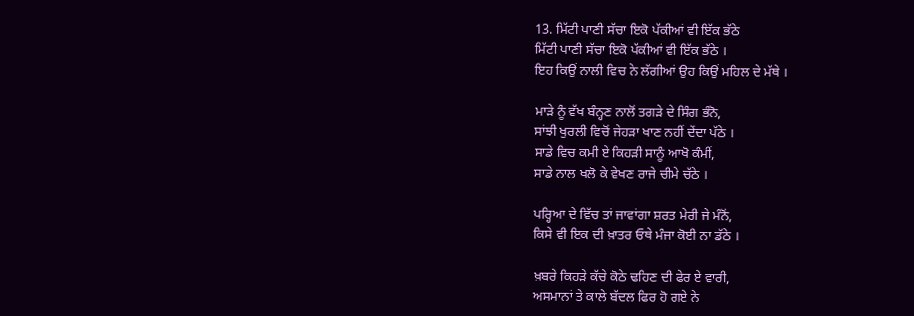13. ਮਿੱਟੀ ਪਾਣੀ ਸੱਚਾ ਇਕੋ ਪੱਕੀਆਂ ਵੀ ਇੱਕ ਭੱਠੇ
ਮਿੱਟੀ ਪਾਣੀ ਸੱਚਾ ਇਕੋ ਪੱਕੀਆਂ ਵੀ ਇੱਕ ਭੱਠੇ ।
ਇਹ ਕਿਉਂ ਨਾਲੀ ਵਿਚ ਨੇ ਲੱਗੀਆਂ ਉਹ ਕਿਉਂ ਮਹਿਲ ਦੇ ਮੱਥੇ ।

ਮਾੜੇ ਨੂੰ ਵੱਖ ਬੰਨ੍ਹਣ ਨਾਲੋਂ ਤਗੜੇ ਦੇ ਸਿੰਗ ਭੰਨੋ,
ਸਾਂਝੀ ਖੁਰਲੀ ਵਿਚੋਂ ਜੇਹੜਾ ਖਾਣ ਨਹੀਂ ਦੇਂਦਾ ਪੱਠੇ ।
ਸਾਡੇ ਵਿਚ ਕਮੀ ਏ ਕਿਹੜੀ ਸਾਨੂੰ ਆਖੋ ਕੰਮੀਂ,
ਸਾਡੇ ਨਾਲ ਖਲੋ ਕੇ ਵੇਖਣ ਰਾਜੇ ਚੀਮੇ ਚੱਠੇ ।

ਪਰ੍ਹਿਆ ਦੇ ਵਿੱਚ ਤਾਂ ਜਾਵਾਂਗਾ ਸ਼ਰਤ ਮੇਰੀ ਜੇ ਮੰਨੋਂ,
ਕਿਸੇ ਵੀ ਇਕ ਦੀ ਖ਼ਾਤਰ ਓਥੇ ਮੰਜਾ ਕੋਈ ਨਾ ਡੱਠੇ ।

ਖ਼ਬਰੇ ਕਿਹੜੇ ਕੱਚੇ ਕੋਠੇ ਢਹਿਣ ਦੀ ਫੇਰ ਏ ਵਾਰੀ,
ਅਸਮਾਨਾਂ ਤੇ ਕਾਲੇ ਬੱਦਲ ਫਿਰ ਹੋ ਗਏ ਨੇ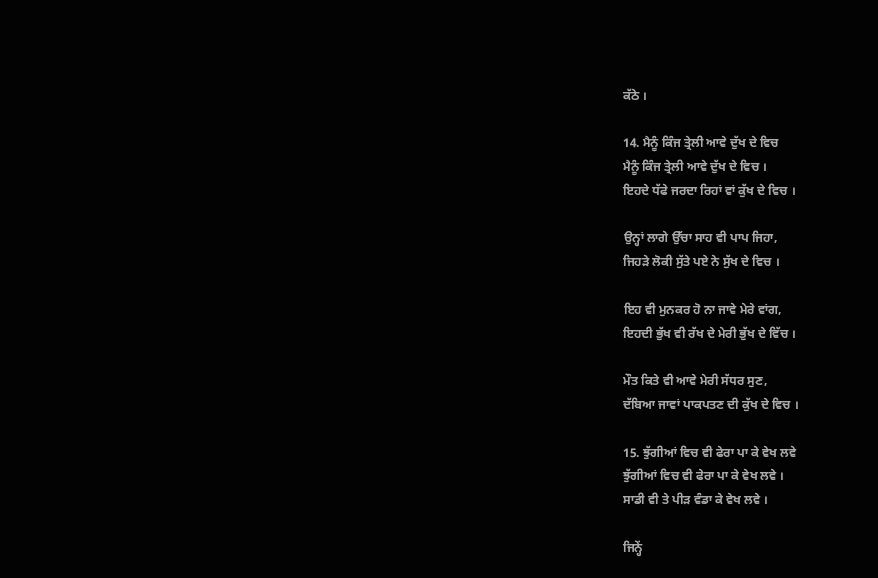ਕੱਠੇ ।

14. ਮੈਨੂੰ ਕਿੰਜ ਤ੍ਰੇਲੀ ਆਵੇ ਦੁੱਖ ਦੇ ਵਿਚ
ਮੈਨੂੰ ਕਿੰਜ ਤ੍ਰੇਲੀ ਆਵੇ ਦੁੱਖ ਦੇ ਵਿਚ ।
ਇਹਦੇ ਧੱਫੇ ਜਰਦਾ ਰਿਹਾਂ ਵਾਂ ਕੁੱਖ ਦੇ ਵਿਚ ।

ਉਨ੍ਹਾਂ ਲਾਗੇ ਉੱਚਾ ਸਾਹ ਵੀ ਪਾਪ ਜਿਹਾ,
ਜਿਹੜੇ ਲੋਕੀ ਸੁੱਤੇ ਪਏ ਨੇ ਸੁੱਖ ਦੇ ਵਿਚ ।

ਇਹ ਵੀ ਮੁਨਕਰ ਹੋ ਨਾ ਜਾਵੇ ਮੇਰੇ ਵਾਂਗ,
ਇਹਦੀ ਭੁੱਖ ਵੀ ਰੱਖ ਦੇ ਮੇਰੀ ਭੁੱਖ ਦੇ ਵਿੱਚ ।

ਮੌਤ ਕਿਤੇ ਵੀ ਆਵੇ ਮੇਰੀ ਸੱਧਰ ਸੁਣ,
ਦੱਬਿਆ ਜਾਵਾਂ ਪਾਕਪਤਣ ਦੀ ਕੁੱਖ ਦੇ ਵਿਚ ।

15. ਝੁੱਗੀਆਂ ਵਿਚ ਵੀ ਫੇਰਾ ਪਾ ਕੇ ਵੇਖ ਲਵੇ
ਝੁੱਗੀਆਂ ਵਿਚ ਵੀ ਫੇਰਾ ਪਾ ਕੇ ਵੇਖ ਲਵੇ ।
ਸਾਡੀ ਵੀ ਤੇ ਪੀੜ ਵੰਡਾ ਕੇ ਵੇਖ ਲਵੇ ।

ਜਿਨ੍ਹੇਂ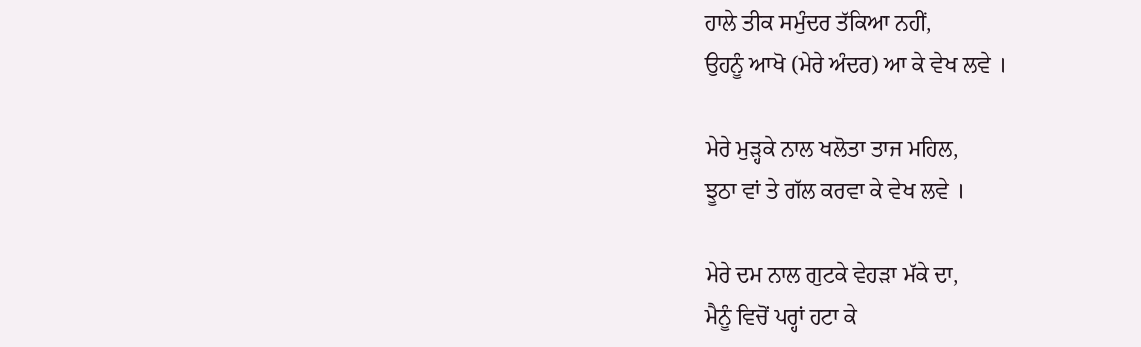ਹਾਲੇ ਤੀਕ ਸਮੁੰਦਰ ਤੱਕਿਆ ਨਹੀਂ,
ਉਹਨੂੰ ਆਖੋ (ਮੇਰੇ ਅੰਦਰ) ਆ ਕੇ ਵੇਖ ਲਵੇ ।

ਮੇਰੇ ਮੁੜ੍ਹਕੇ ਨਾਲ ਖਲੋਤਾ ਤਾਜ ਮਹਿਲ,
ਝੂਠਾ ਵਾਂ ਤੇ ਗੱਲ ਕਰਵਾ ਕੇ ਵੇਖ ਲਵੇ ।

ਮੇਰੇ ਦਮ ਨਾਲ ਗੁਟਕੇ ਵੇਹੜਾ ਮੱਕੇ ਦਾ,
ਮੈਨੂੰ ਵਿਚੋਂ ਪਰ੍ਹਾਂ ਹਟਾ ਕੇ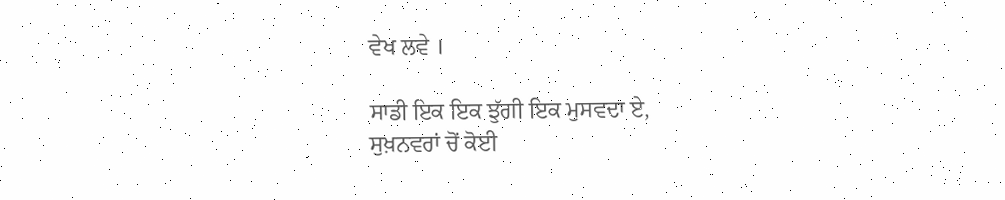ਵੇਖ ਲਵੇ ।

ਸਾਡੀ ਇਕ ਇਕ ਝੁੱਗੀ ਇਕ ਮੁਸਵਦਾ ਏ,
ਸੁਖ਼ਨਵਰਾਂ ਚੋਂ ਕੋਈ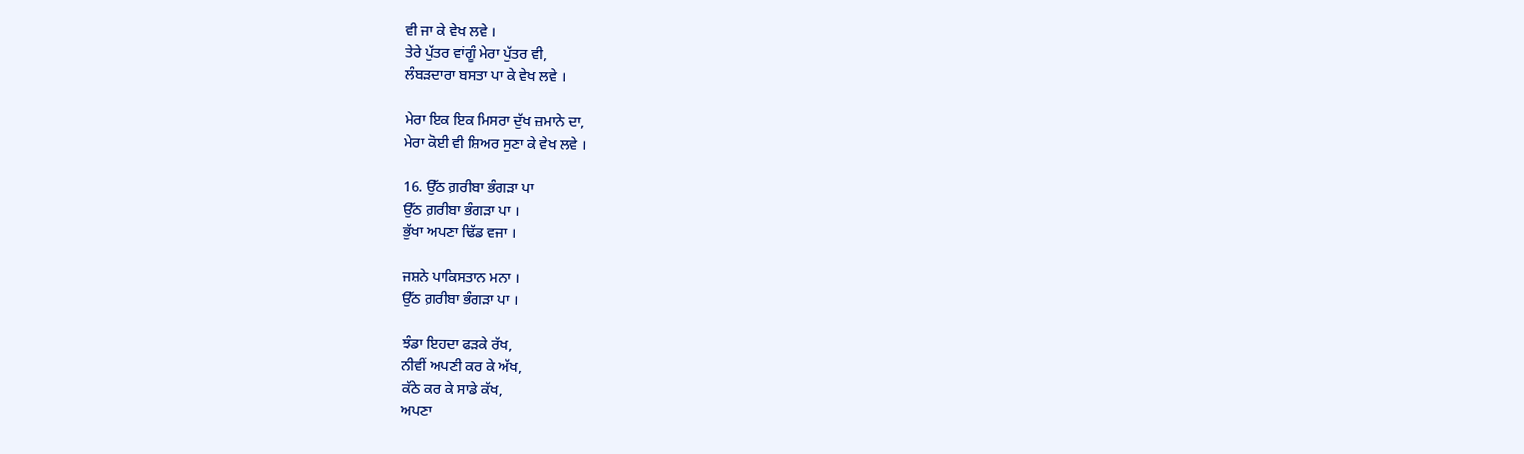ਵੀ ਜਾ ਕੇ ਵੇਖ ਲਵੇ ।
ਤੇਰੇ ਪੁੱਤਰ ਵਾਂਗੂੰ ਮੇਰਾ ਪੁੱਤਰ ਵੀ,
ਲੰਬੜਦਾਰਾ ਬਸਤਾ ਪਾ ਕੇ ਵੇਖ ਲਵੇ ।

ਮੇਰਾ ਇਕ ਇਕ ਮਿਸਰਾ ਦੁੱਖ ਜ਼ਮਾਨੇ ਦਾ,
ਮੇਰਾ ਕੋਈ ਵੀ ਸ਼ਿਅਰ ਸੁਣਾ ਕੇ ਵੇਖ ਲਵੇ ।

16. ਉੱਠ ਗ਼ਰੀਬਾ ਭੰਗੜਾ ਪਾ
ਉੱਠ ਗ਼ਰੀਬਾ ਭੰਗੜਾ ਪਾ ।
ਭੁੱਖਾ ਅਪਣਾ ਢਿੱਡ ਵਜਾ ।

ਜਸ਼ਨੇ ਪਾਕਿਸਤਾਨ ਮਨਾ ।
ਉੱਠ ਗ਼ਰੀਬਾ ਭੰਗੜਾ ਪਾ ।

ਝੰਡਾ ਇਹਦਾ ਫੜਕੇ ਰੱਖ,
ਨੀਵੀਂ ਅਪਣੀ ਕਰ ਕੇ ਅੱਖ,
ਕੱਠੇ ਕਰ ਕੇ ਸਾਡੇ ਕੱਖ,
ਅਪਣਾ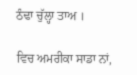ਠੰਢਾ ਚੁੱਲ੍ਹਾ ਤਾਅ ।

ਵਿਚ ਅਮਰੀਕਾ ਸਾਡਾ ਨਾਂ,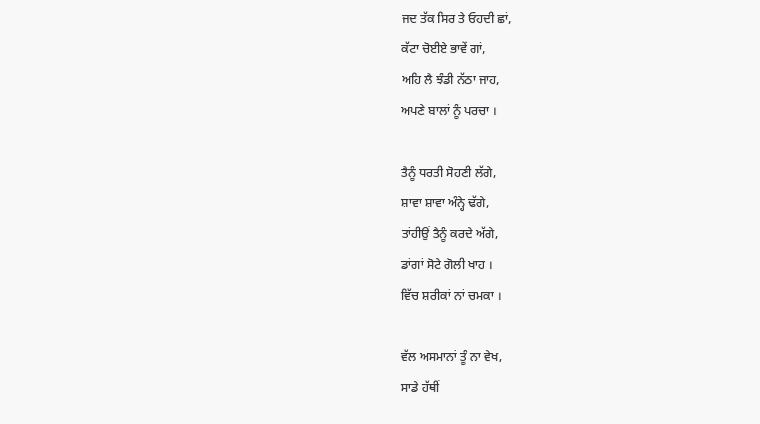ਜਦ ਤੱਕ ਸਿਰ ਤੇ ਓਹਦੀ ਛਾਂ,
ਕੱਟਾ ਚੋਈਏ ਭਾਵੇਂ ਗਾਂ,
ਅਹਿ ਲੈ ਝੰਡੀ ਨੱਠਾ ਜਾਹ,
ਅਪਣੇ ਬਾਲਾਂ ਨੂੰ ਪਰਚਾ ।

ਤੈਨੂੰ ਧਰਤੀ ਸੋਹਣੀ ਲੱਗੇ,
ਸ਼ਾਵਾ ਸ਼ਾਵਾ ਅੰਨ੍ਹੇ ਢੱਗੇ,
ਤਾਂਹੀਉਂ ਤੈਨੂੰ ਕਰਦੇ ਅੱਗੇ,
ਡਾਂਗਾਂ ਸੋਟੇ ਗੋਲੀ ਖਾਹ ।
ਵਿੱਚ ਸ਼ਰੀਕਾਂ ਨਾਂ ਚਮਕਾ ।

ਵੱਲ ਅਸਮਾਨਾਂ ਤੂੰ ਨਾ ਵੇਖ,
ਸਾਡੇ ਹੱਥੀਂ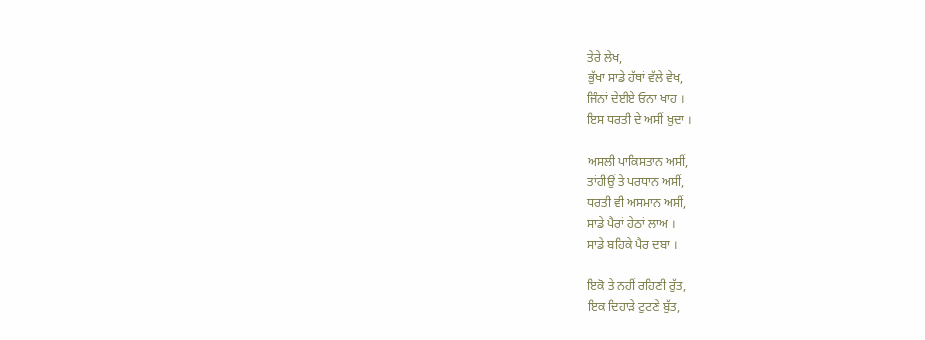ਤੇਰੇ ਲੇਖ,
ਭੁੱਖਾ ਸਾਡੇ ਹੱਥਾਂ ਵੱਲੇ ਵੇਖ,
ਜਿੰਨਾਂ ਦੇਈਏ ਓਨਾ ਖਾਹ ।
ਇਸ ਧਰਤੀ ਦੇ ਅਸੀਂ ਖ਼ੁਦਾ ।

ਅਸਲੀ ਪਾਕਿਸਤਾਨ ਅਸੀਂ,
ਤਾਂਹੀਉਂ ਤੇ ਪਰਧਾਨ ਅਸੀਂ,
ਧਰਤੀ ਵੀ ਅਸਮਾਨ ਅਸੀਂ,
ਸਾਡੇ ਪੈਰਾਂ ਹੇਠਾਂ ਲਾਅ ।
ਸਾਡੇ ਬਹਿਕੇ ਪੈਰ ਦਬਾ ।

ਇਕੋ ਤੇ ਨਹੀਂ ਰਹਿਣੀ ਰੁੱਤ,
ਇਕ ਦਿਹਾੜੇ ਟੁਟਣੇ ਬੁੱਤ,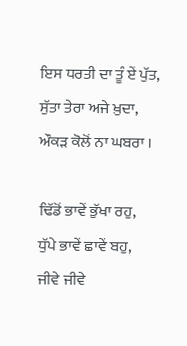ਇਸ ਧਰਤੀ ਦਾ ਤੂੰ ਏਂ ਪੁੱਤ,
ਸੁੱਤਾ ਤੇਰਾ ਅਜੇ ਖ਼ੁਦਾ,
ਔਕੜ ਕੋਲੋਂ ਨਾ ਘਬਰਾ ।

ਢਿੱਡੋਂ ਭਾਵੇਂ ਭੁੱਖਾ ਰਹੁ,
ਧੁੱਪੇ ਭਾਵੇਂ ਛਾਵੇਂ ਬਹੁ,
ਜੀਵੇ ਜੀਵੇ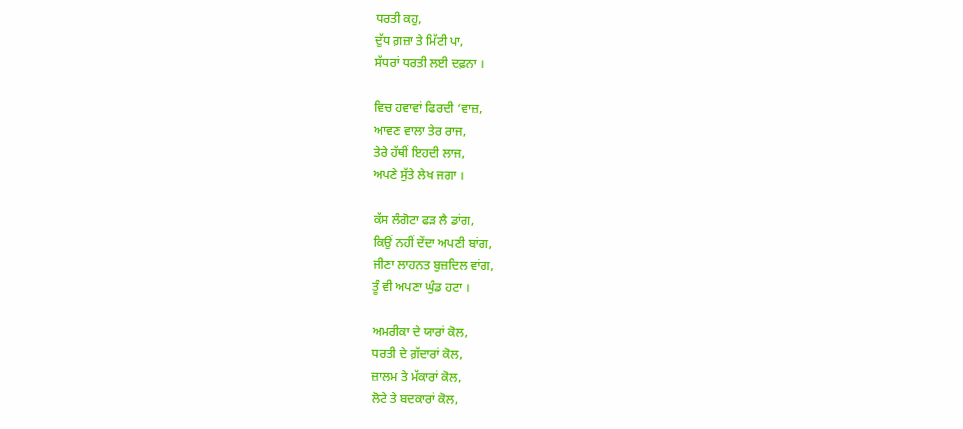ਧਰਤੀ ਕਹੁ,
ਦੁੱਧ ਗ਼ਜ਼ਾ ਤੇ ਮਿੱਟੀ ਪਾ,
ਸੱਧਰਾਂ ਧਰਤੀ ਲਈ ਦਫ਼ਨਾ ।

ਵਿਚ ਹਵਾਵਾਂ ਫਿਰਦੀ ‘ਵਾਜ਼,
ਆਵਣ ਵਾਲਾ ਤੇਰ ਰਾਜ,
ਤੇਰੇ ਹੱਥੀਂ ਇਹਦੀ ਲਾਜ,
ਅਪਣੇ ਸੁੱਤੇ ਲੇਖ ਜਗਾ ।

ਕੱਸ ਲੰਗੋਟਾ ਫੜ ਲੈ ਡਾਂਗ,
ਕਿਉਂ ਨਹੀਂ ਦੇਂਦਾ ਅਪਣੀ ਬਾਂਗ,
ਜੀਣਾ ਲਾਹਨਤ ਬੁਜ਼ਦਿਲ ਵਾਂਗ,
ਤੂੰ ਵੀ ਅਪਣਾ ਘੁੰਡ ਹਟਾ ।

ਅਮਰੀਕਾ ਦੇ ਯਾਰਾਂ ਕੋਲ,
ਧਰਤੀ ਦੇ ਗ਼ੱਦਾਰਾਂ ਕੋਲ,
ਜ਼ਾਲਮ ਤੇ ਮੱਕਾਰਾਂ ਕੋਲ,
ਲੋਟੇ ਤੇ ਬਦਕਾਰਾਂ ਕੋਲ,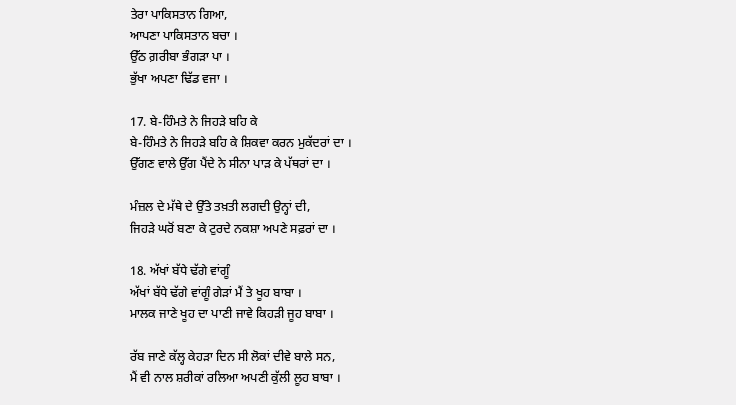ਤੇਰਾ ਪਾਕਿਸਤਾਨ ਗਿਆ,
ਆਪਣਾ ਪਾਕਿਸਤਾਨ ਬਚਾ ।
ਉੱਠ ਗ਼ਰੀਬਾ ਭੰਗੜਾ ਪਾ ।
ਭੁੱਖਾ ਅਪਣਾ ਢਿੱਡ ਵਜਾ ।

17. ਬੇ-ਹਿੰਮਤੇ ਨੇ ਜਿਹੜੇ ਬਹਿ ਕੇ
ਬੇ-ਹਿੰਮਤੇ ਨੇ ਜਿਹੜੇ ਬਹਿ ਕੇ ਸ਼ਿਕਵਾ ਕਰਨ ਮੁਕੱਦਰਾਂ ਦਾ ।
ਉੱਗਣ ਵਾਲੇ ਉੱਗ ਪੈਂਦੇ ਨੇ ਸੀਨਾ ਪਾੜ ਕੇ ਪੱਥਰਾਂ ਦਾ ।

ਮੰਜ਼ਲ ਦੇ ਮੱਥੇ ਦੇ ਉੱਤੇ ਤਖ਼ਤੀ ਲਗਦੀ ਉਨ੍ਹਾਂ ਦੀ,
ਜਿਹੜੇ ਘਰੋਂ ਬਣਾ ਕੇ ਟੁਰਦੇ ਨਕਸ਼ਾ ਅਪਣੇ ਸਫ਼ਰਾਂ ਦਾ ।

18. ਅੱਖਾਂ ਬੱਧੇ ਢੱਗੇ ਵਾਂਗੂੰ
ਅੱਖਾਂ ਬੱਧੇ ਢੱਗੇ ਵਾਂਗੂੰ ਗੇੜਾਂ ਮੈਂ ਤੇ ਖੂਹ ਬਾਬਾ ।
ਮਾਲਕ ਜਾਣੇ ਖੂਹ ਦਾ ਪਾਣੀ ਜਾਵੇ ਕਿਹੜੀ ਜੂਹ ਬਾਬਾ ।

ਰੱਬ ਜਾਣੇ ਕੱਲ੍ਹ ਕੇਹੜਾ ਦਿਨ ਸੀ ਲੋਕਾਂ ਦੀਵੇ ਬਾਲੇ ਸਨ,
ਮੈਂ ਵੀ ਨਾਲ ਸ਼ਰੀਕਾਂ ਰਲਿਆ ਅਪਣੀ ਕੁੱਲੀ ਲੂਹ ਬਾਬਾ ।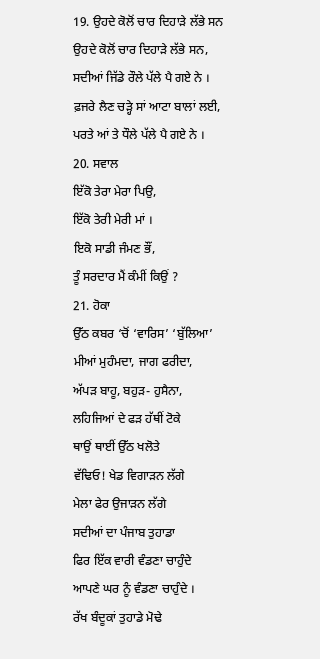19. ਉਹਦੇ ਕੋਲੋਂ ਚਾਰ ਦਿਹਾੜੇ ਲੱਭੇ ਸਨ
ਉਹਦੇ ਕੋਲੋਂ ਚਾਰ ਦਿਹਾੜੇ ਲੱਭੇ ਸਨ,
ਸਦੀਆਂ ਜਿੱਡੇ ਰੌਲੇ ਪੱਲੇ ਪੈ ਗਏ ਨੇ ।
ਫ਼ਜਰੇ ਲੈਣ ਚੜ੍ਹੇ ਸਾਂ ਆਟਾ ਬਾਲਾਂ ਲਈ,
ਪਰਤੇ ਆਂ ਤੇ ਧੌਲੇ ਪੱਲੇ ਪੈ ਗਏ ਨੇ ।
20. ਸਵਾਲ
ਇੱਕੋ ਤੇਰਾ ਮੇਰਾ ਪਿਉ,
ਇੱਕੋ ਤੇਰੀ ਮੇਰੀ ਮਾਂ ।
ਇਕੋ ਸਾਡੀ ਜੰਮਣ ਭੌਂ,
ਤੂੰ ਸਰਦਾਰ ਮੈਂ ਕੰਮੀਂ ਕਿਉਂ ?
21. ਹੋਕਾ
ਉੱਠ ਕਬਰ ‘ਚੋਂ ‘ਵਾਰਿਸ’ ‘ਬੁੱਲਿਆ’
ਮੀਆਂ ਮੁਹੰਮਦਾ, ਜਾਗ ਫਰੀਦਾ,
ਅੱਪੜ ਬਾਹੂ, ਬਹੁੜ- ਹੁਸੈਨਾ,
ਲਹਿਜਿਆਂ ਦੇ ਫੜ ਹੱਥੀਂ ਟੋਕੇ
ਥਾਉਂ ਥਾਈਂ ਉੱਠ ਖਲੋਤੇ
ਵੱਢਿਓ! ਖੇਡ ਵਿਗਾੜਨ ਲੱਗੇ
ਮੇਲਾ ਫੇਰ ਉਜਾੜਨ ਲੱਗੇ
ਸਦੀਆਂ ਦਾ ਪੰਜਾਬ ਤੁਹਾਡਾ
ਫਿਰ ਇੱਕ ਵਾਰੀ ਵੰਡਣਾ ਚਾਹੁੰਦੇ
ਆਪਣੇ ਘਰ ਨੂੰ ਵੰਡਣਾ ਚਾਹੁੰਦੇ ।
ਰੱਖ ਬੰਦੂਕਾਂ ਤੁਹਾਡੇ ਮੋਢੇ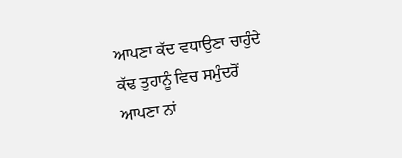ਆਪਣਾ ਕੱਦ ਵਧਾਉਣਾ ਚਾਹੁੰਦੇ
ਕੱਢ ਤੁਹਾਨੂੰ ਵਿਚ ਸਮੁੰਦਰੋਂ
ਆਪਣਾ ਨਾਂ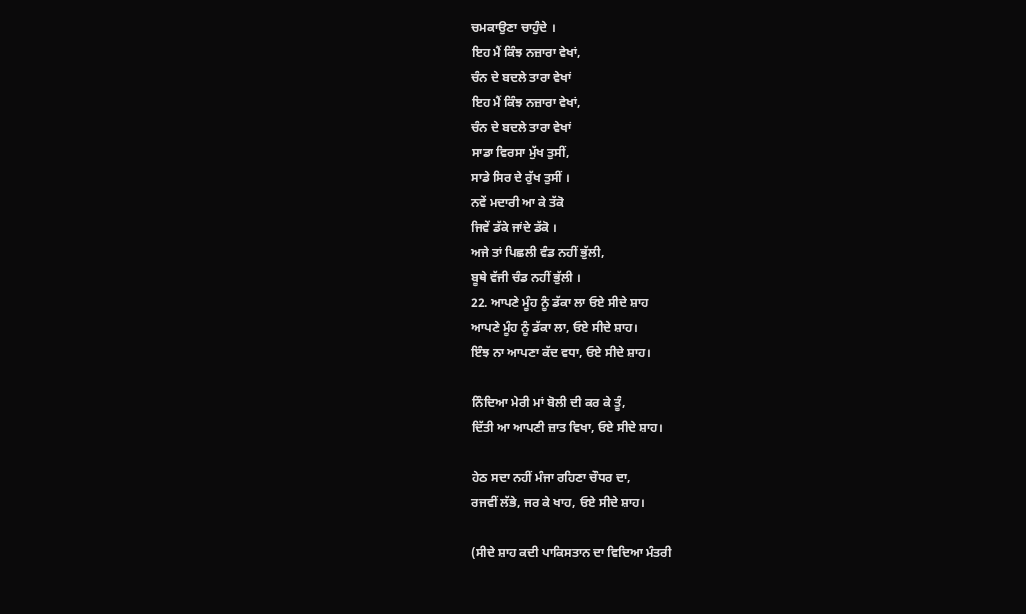ਚਮਕਾਉਣਾ ਚਾਹੁੰਦੇ ।
ਇਹ ਮੈਂ ਕਿੰਝ ਨਜ਼ਾਰਾ ਵੇਖਾਂ,
ਚੰਨ ਦੇ ਬਦਲੇ ਤਾਰਾ ਵੇਖਾਂ
ਇਹ ਮੈਂ ਕਿੰਝ ਨਜ਼ਾਰਾ ਵੇਖਾਂ,
ਚੰਨ ਦੇ ਬਦਲੇ ਤਾਰਾ ਵੇਖਾਂ
ਸਾਡਾ ਵਿਰਸਾ ਮੁੱਖ ਤੁਸੀਂ,
ਸਾਡੇ ਸਿਰ ਦੇ ਰੁੱਖ ਤੁਸੀਂ ।
ਨਵੇਂ ਮਦਾਰੀ ਆ ਕੇ ਤੱਕੋ
ਜਿਵੇਂ ਡੱਕੇ ਜਾਂਦੇ ਡੱਕੋ ।
ਅਜੇ ਤਾਂ ਪਿਛਲੀ ਵੰਡ ਨਹੀਂ ਭੁੱਲੀ,
ਬੂਥੇ ਵੱਜੀ ਚੰਡ ਨਹੀਂ ਭੁੱਲੀ ।
22. ਆਪਣੇ ਮੂੰਹ ਨੂੰ ਡੱਕਾ ਲਾ ਓਏ ਸੀਦੇ ਸ਼ਾਹ
ਆਪਣੇ ਮੂੰਹ ਨੂੰ ਡੱਕਾ ਲਾ, ਓਏ ਸੀਦੇ ਸ਼ਾਹ।
ਇੰਝ ਨਾ ਆਪਣਾ ਕੱਦ ਵਧਾ, ਓਏ ਸੀਦੇ ਸ਼ਾਹ।

ਨਿੰਦਿਆ ਮੇਰੀ ਮਾਂ ਬੋਲੀ ਦੀ ਕਰ ਕੇ ਤੂੰ,
ਦਿੱਤੀ ਆ ਆਪਣੀ ਜ਼ਾਤ ਵਿਖਾ, ਓਏ ਸੀਦੇ ਸ਼ਾਹ।

ਹੇਠ ਸਦਾ ਨਹੀਂ ਮੰਜਾ ਰਹਿਣਾ ਚੌਧਰ ਦਾ,
ਰਜਵੀਂ ਲੱਭੇ, ਜਰ ਕੇ ਖਾਹ, ਓਏ ਸੀਦੇ ਸ਼ਾਹ।

(ਸੀਦੇ ਸ਼ਾਹ ਕਦੀ ਪਾਕਿਸਤਾਨ ਦਾ ਵਿਦਿਆ ਮੰਤਰੀ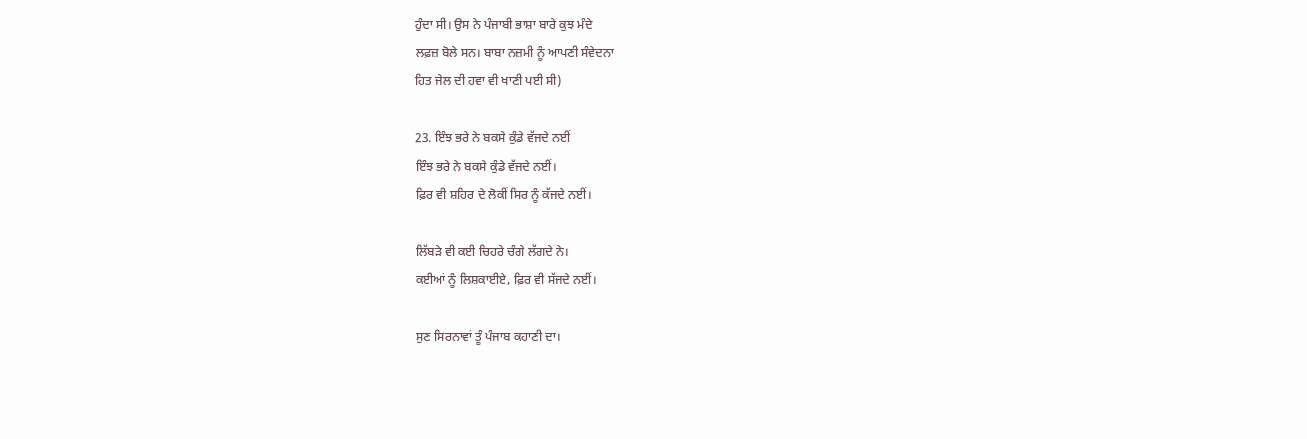ਹੁੰਦਾ ਸੀ। ਉਸ ਨੇ ਪੰਜਾਬੀ ਭਾਸ਼ਾ ਬਾਰੇ ਕੁਝ ਮੰਦੇ
ਲਫ਼ਜ਼ ਬੋਲੇ ਸਨ। ਬਾਬਾ ਨਜ਼ਮੀ ਨੂੰ ਆਪਣੀ ਸੰਵੇਦਨਾ
ਹਿਤ ਜੇਲ ਦੀ ਹਵਾ ਵੀ ਖਾਣੀ ਪਈ ਸੀ)

23. ਇੰਝ ਭਰੇ ਨੇ ਬਕਸੇ ਕੁੰਡੇ ਵੱਜਦੇ ਨਈਂ
ਇੰਝ ਭਰੇ ਨੇ ਬਕਸੇ ਕੁੰਡੇ ਵੱਜਦੇ ਨਈਂ।
ਫ਼ਿਰ ਵੀ ਸ਼ਹਿਰ ਦੇ ਲੋਕੀਂ ਸਿਰ ਨੂੰ ਕੱਜਦੇ ਨਈਂ।

ਲਿੱਬੜੇ ਵੀ ਕਈ ਚਿਹਰੇ ਚੰਗੇ ਲੱਗਦੇ ਨੇ।
ਕਈਆਂ ਨੂੰ ਲਿਸ਼ਕਾਈਏ, ਫ਼ਿਰ ਵੀ ਸੱਜਦੇ ਨਈਂ।

ਸੁਣ ਸਿਰਨਾਵਾਂ ਤੂੰ ਪੰਜਾਬ ਕਹਾਣੀ ਦਾ।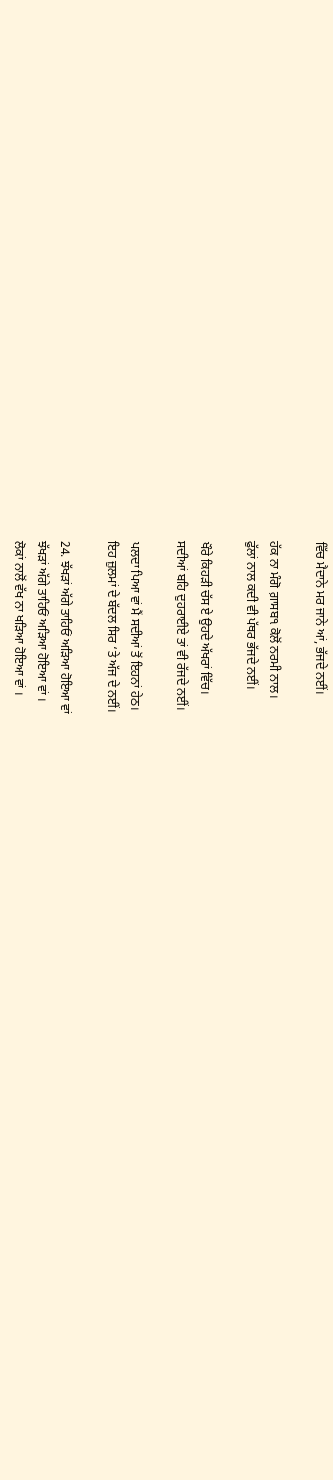ਵਿੱਚ ਮੈਦਾਨੇ ਮਰ ਜਾਨੇ ਆਂ, ਭੱਜਦੇ ਨਈਂ।

ਹੱਕ ਨਾ ਮੰਗੋ ਗ਼ਾਸਬ੧ ਕੋਲੋਂ ਨਰਮੀ ਨਾਲ।
ਫੁੱਲਾਂ ਨਾਲ ਕਦੀ ਵੀ ਪੱਥਰ ਭੱਜਦੇ ਨਈਂ।

ਖੌਰੇ ਕਿਹੜੀ ਚੱਸ ਏ ਉਹਦੇ ਅੱਖਰਾਂ ਵਿੱਚ।
ਸਦੀਆਂ ਬਹਿ ਦੁਹਰਾਈਏ ਤਾਂ ਵੀ ਰੱਜਦੇ ਨਈਂ।

ਪਲਦਾ ਪਿਆ ਵਾਂ ਮੈਂ ਸਦੀਆਂ ਤੋਂ ਇਹਨਾਂ ਹੇਠ।
ਇਹ ਜ਼ੁਲਮਾਂ ਦੇ ਬੱਦਲ ਸਿਰ ‘ਤੇ ਅੱਜ ਦੇ ਨਈਂ।

24. ਝੱਖੜਾਂ ਅੱਗੇ ਤਾਹਿਓਂ ਅੜਿਆ ਹੋਇਆ ਵਾਂ
ਝੱਖੜਾਂ ਅੱਗੇ ਤਾਹਿਓਂ ਅੜਿਆ ਹੋਇਆ ਵਾਂ ।
ਲੋਕਾਂ ਨਾਲੋਂ ਵੱਖ ਨਾ ਖੜਿਆ ਹੋਇਆ ਵਾਂ ।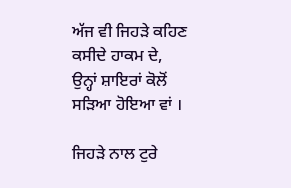ਅੱਜ ਵੀ ਜਿਹੜੇ ਕਹਿਣ ਕਸੀਦੇ ਹਾਕਮ ਦੇ,
ਉਨ੍ਹਾਂ ਸ਼ਾਇਰਾਂ ਕੋਲੋਂ ਸੜਿਆ ਹੋਇਆ ਵਾਂ ।

ਜਿਹੜੇ ਨਾਲ ਟੁਰੇ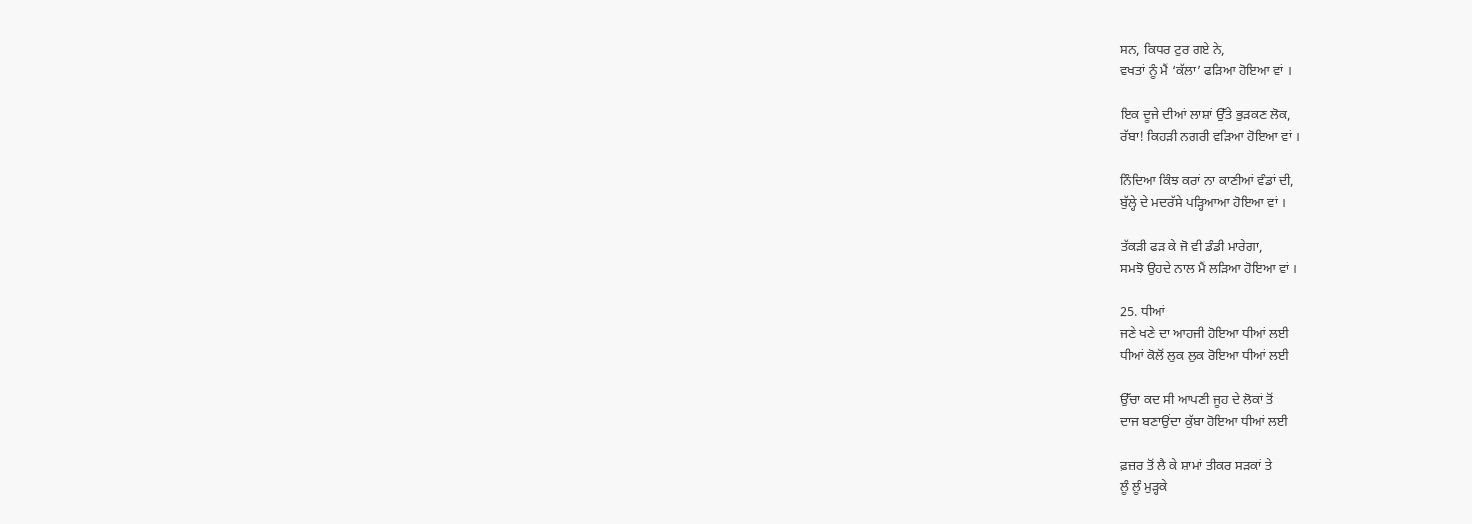ਸਨ, ਕਿਧਰ ਟੁਰ ਗਏ ਨੇ,
ਵਖਤਾਂ ਨੂੰ ਮੈਂ ‘ਕੱਲਾ’ ਫੜਿਆ ਹੋਇਆ ਵਾਂ ।

ਇਕ ਦੂਜੇ ਦੀਆਂ ਲਾਸ਼ਾਂ ਉੱਤੇ ਭੁੜਕਣ ਲੋਕ,
ਰੱਬਾ! ਕਿਹੜੀ ਨਗਰੀ ਵੜਿਆ ਹੋਇਆ ਵਾਂ ।

ਨਿੰਦਿਆ ਕਿੰਝ ਕਰਾਂ ਨਾ ਕਾਣੀਆਂ ਵੰਡਾਂ ਦੀ,
ਬੁੱਲ੍ਹੇ ਦੇ ਮਦਰੱਸੇ ਪੜ੍ਹਿਆਆ ਹੋਇਆ ਵਾਂ ।

ਤੱਕੜੀ ਫੜ ਕੇ ਜੋ ਵੀ ਡੰਡੀ ਮਾਰੇਗਾ,
ਸਮਝੋ ਉਹਦੇ ਨਾਲ ਮੈਂ ਲੜਿਆ ਹੋਇਆ ਵਾਂ ।

25. ਧੀਆਂ
ਜਣੇ ਖਣੇ ਦਾ ਆਹਜੀ ਹੋਇਆ ਧੀਆਂ ਲਈ
ਧੀਆਂ ਕੋਲੋਂ ਲੁਕ ਲੁਕ ਰੋਇਆ ਧੀਆਂ ਲਈ

ਉੱਚਾ ਕਦ ਸੀ ਆਪਣੀ ਜੂਹ ਦੇ ਲੋਕਾਂ ਤੋਂ
ਦਾਜ ਬਣਾਉਂਦਾ ਕੁੱਬਾ ਹੋਇਆ ਧੀਆਂ ਲਈ

ਫ਼ਜ਼ਰ ਤੋਂ ਲੈ ਕੇ ਸ਼ਾਮਾਂ ਤੀਕਰ ਸੜਕਾਂ ਤੇ
ਲੂੰ ਲੂੰ ਮੁੜ੍ਹਕੇ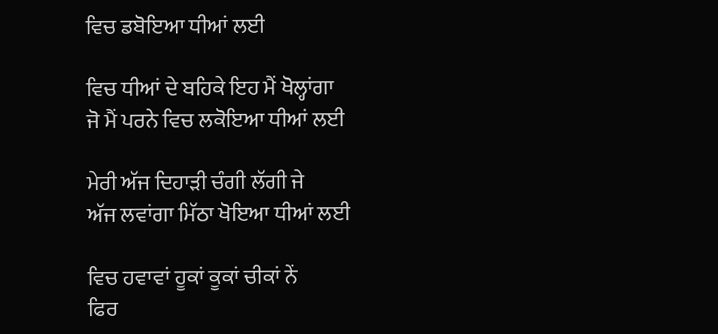ਵਿਚ ਡਬੋਇਆ ਧੀਆਂ ਲਈ

ਵਿਚ ਧੀਆਂ ਦੇ ਬਹਿਕੇ ਇਹ ਮੈਂ ਖੋਲ੍ਹਾਂਗਾ
ਜੋ ਮੈਂ ਪਰਨੇ ਵਿਚ ਲਕੋਇਆ ਧੀਆਂ ਲਈ

ਮੇਰੀ ਅੱਜ ਦਿਹਾੜੀ ਚੰਗੀ ਲੱਗੀ ਜੇ
ਅੱਜ ਲਵਾਂਗਾ ਮਿੱਠਾ ਖੋਇਆ ਧੀਆਂ ਲਈ

ਵਿਚ ਹਵਾਵਾਂ ਹੂਕਾਂ ਕੂਕਾਂ ਚੀਕਾਂ ਨੇਂ
ਫਿਰ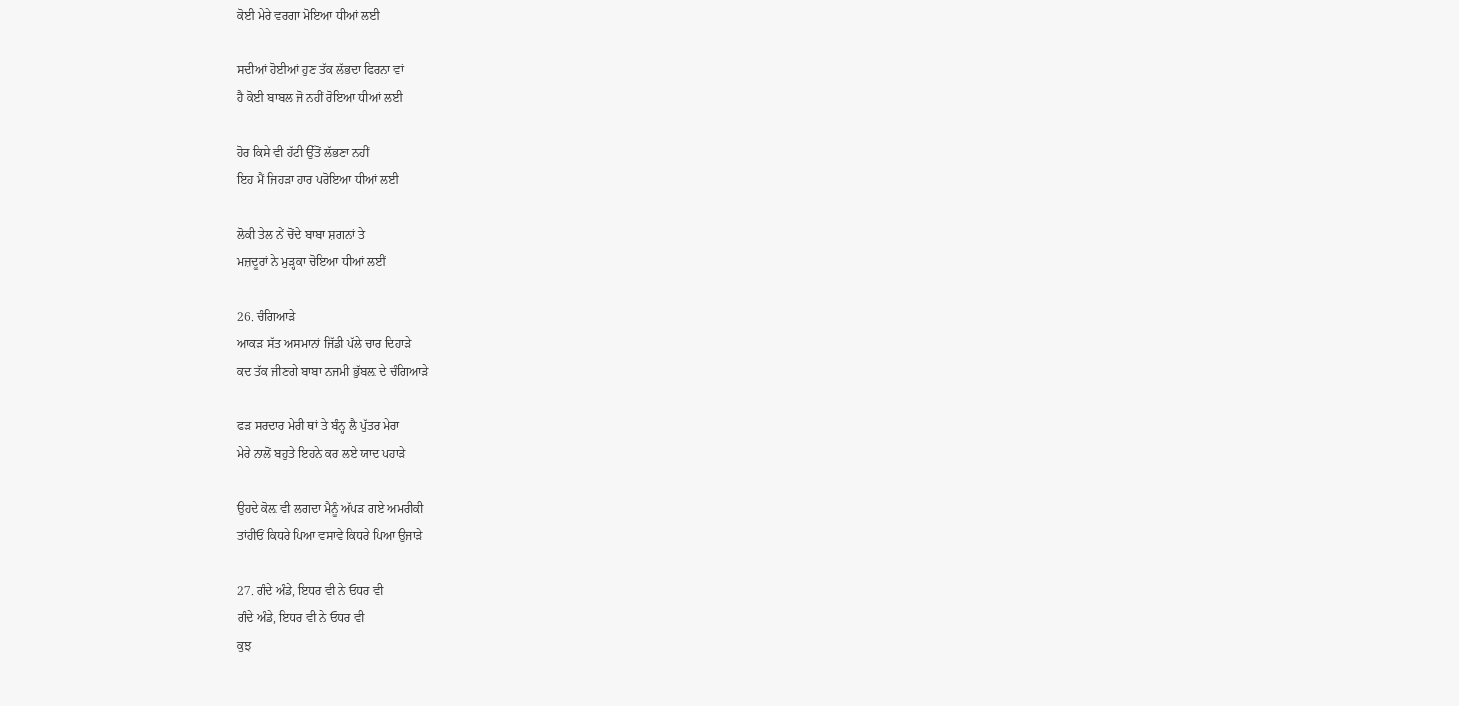ਕੋਈ ਮੇਰੇ ਵਰਗਾ ਮੋਇਆ ਧੀਆਂ ਲਈ

ਸਦੀਆਂ ਹੋਈਆਂ ਹੁਣ ਤੱਕ ਲੱਭਦਾ ਫਿਰਨਾ ਵਾਂ
ਹੈ ਕੋਈ ਬਾਬਲ ਜੋ ਨਹੀਂ ਰੋਇਆ ਧੀਆਂ ਲਈ

ਹੋਰ ਕਿਸੇ ਵੀ ਹੱਟੀ ਉੱਤੋਂ ਲੱਭਣਾ ਨਹੀਂ
ਇਹ ਮੈਂ ਜਿਹੜਾ ਹਾਰ ਪਰੋਇਆ ਧੀਆਂ ਲਈ

ਲੋਕੀ ਤੇਲ ਨੇਂ ਚੋਂਦੇ ਬਾਬਾ ਸ਼ਗਨਾਂ ਤੇ
ਮਜ਼ਦੂਰਾਂ ਨੇ ਮੁੜ੍ਹਕਾ ਚੋਇਆ ਧੀਆਂ ਲਈਂ

26. ਚੰਗਿਆੜੇ
ਆਕੜ ਸੱਤ ਅਸਮਾਨਾਂ ਜਿੱਡੀ ਪੱਲੇ ਚਾਰ ਦਿਹਾੜੇ
ਕਦ ਤੱਕ ਜੀਣਗੇ ਬਾਬਾ ਨਜਮੀ ਭੁੱਬਲ਼ ਦੇ ਚੰਗਿਆੜੇ

ਫੜ ਸਰਦਾਰ ਮੇਰੀ ਥਾਂ ਤੇ ਬੰਨ੍ਹ ਲੈ ਪੁੱਤਰ ਮੇਰਾ
ਮੇਰੇ ਨਾਲੋਂ ਬਹੁਤੇ ਇਹਨੇ ਕਰ ਲਏ ਯਾਦ ਪਹਾੜੇ

ਉਹਦੇ ਕੋਲ਼ ਵੀ ਲਗਦਾ ਮੈਨੂੰ ਅੱਪੜ ਗਏ ਅਮਰੀਕੀ
ਤਾਂਹੀਓਂ ਕਿਧਰੇ ਪਿਆ ਵਸਾਵੇ ਕਿਧਰੇ ਪਿਆ ਉਜਾੜੇ

27. ਗੰਦੇ ਅੰਡੇ, ਇਧਰ ਵੀ ਨੇ ਓਧਰ ਵੀ
ਗੰਦੇ ਅੰਡੇ, ਇਧਰ ਵੀ ਨੇ ਓਧਰ ਵੀ
ਕੁਝ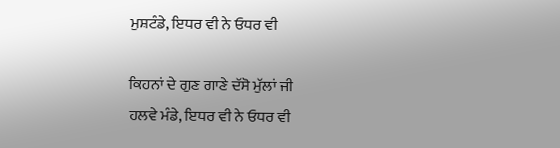ਮੁਸ਼ਟੰਡੇ, ਇਧਰ ਵੀ ਨੇ ਓਧਰ ਵੀ

ਕਿਹਨਾਂ ਦੇ ਗੁਣ ਗਾਣੇ ਦੱਸੋ ਮੁੱਲਾਂ ਜੀ
ਹਲਵੇ ਮੰਡੇ, ਇਧਰ ਵੀ ਨੇ ਓਧਰ ਵੀ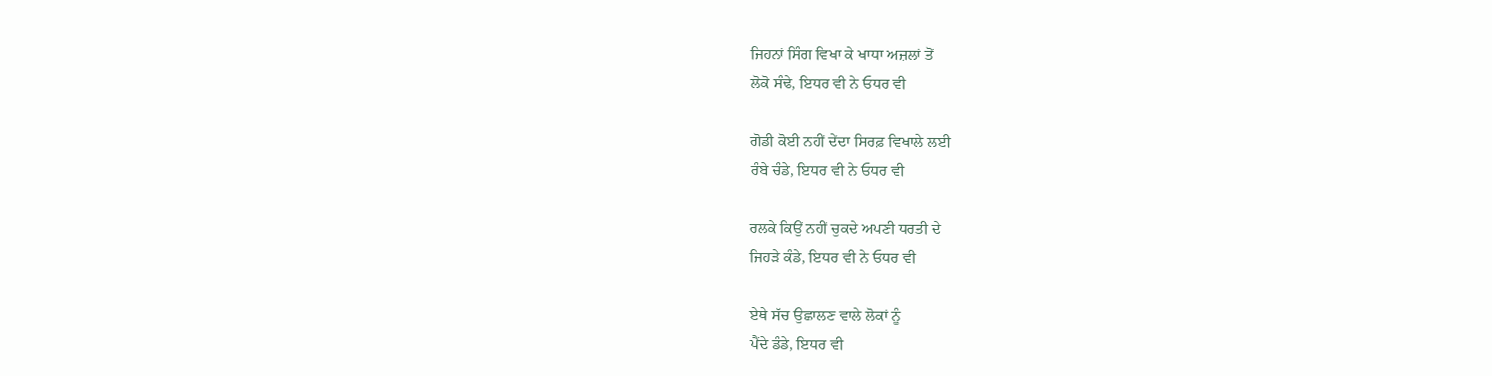ਜਿਹਨਾਂ ਸਿੰਗ ਵਿਖਾ ਕੇ ਖਾਧਾ ਅਜ਼ਲਾਂ ਤੋਂ
ਲੋਕੋ ਸੰਢੇ, ਇਧਰ ਵੀ ਨੇ ਓਧਰ ਵੀ

ਗੋਡੀ ਕੋਈ ਨਹੀਂ ਦੇਂਦਾ ਸਿਰਫ਼ ਵਿਖਾਲੇ ਲਈ
ਰੰਬੇ ਚੰਡੇ, ਇਧਰ ਵੀ ਨੇ ਓਧਰ ਵੀ

ਰਲਕੇ ਕਿਉਂ ਨਹੀਂ ਚੁਕਦੇ ਅਪਣੀ ਧਰਤੀ ਦੇ
ਜਿਹੜੇ ਕੰਡੇ, ਇਧਰ ਵੀ ਨੇ ਓਧਰ ਵੀ

ਏਥੇ ਸੱਚ ਉਛਾਲਣ ਵਾਲੇ ਲੋਕਾਂ ਨੂੰ
ਪੈਂਦੇ ਡੰਡੇ, ਇਧਰ ਵੀ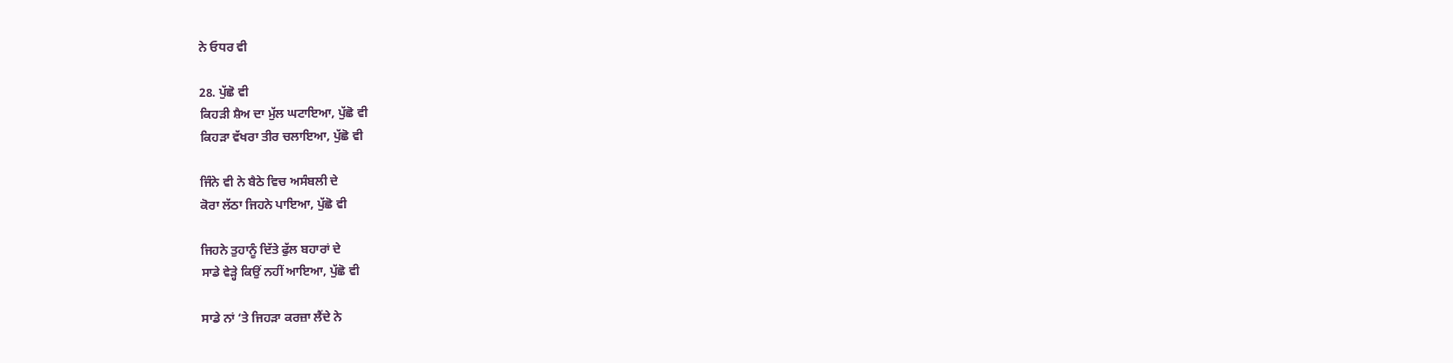ਨੇ ਓਧਰ ਵੀ

28. ਪੁੱਛੋ ਵੀ
ਕਿਹੜੀ ਸ਼ੈਅ ਦਾ ਮੁੱਲ ਘਟਾਇਆ, ਪੁੱਛੋ ਵੀ
ਕਿਹੜਾ ਵੱਖਰਾ ਤੀਰ ਚਲਾਇਆ, ਪੁੱਛੋ ਵੀ

ਜਿੰਨੇ ਵੀ ਨੇ ਬੈਠੇ ਵਿਚ ਅਸੰਬਲੀ ਦੇ
ਕੋਰਾ ਲੱਠਾ ਜਿਹਨੇ ਪਾਇਆ, ਪੁੱਛੋ ਵੀ

ਜਿਹਨੇ ਤੁਹਾਨੂੰ ਦਿੱਤੇ ਫੁੱਲ ਬਹਾਰਾਂ ਦੇ
ਸਾਡੇ ਵੇੜ੍ਹੇ ਕਿਉਂ ਨਹੀਂ ਆਇਆ, ਪੁੱਛੋ ਵੀ

ਸਾਡੇ ਨਾਂ ‘ਤੇ ਜਿਹੜਾ ਕਰਜ਼ਾ ਲੈਂਦੇ ਨੇ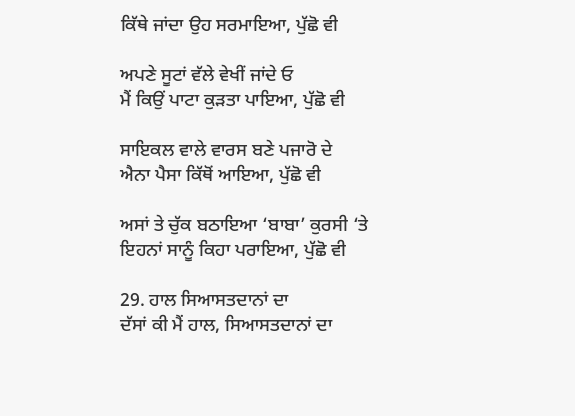ਕਿੱਥੇ ਜਾਂਦਾ ਉਹ ਸਰਮਾਇਆ, ਪੁੱਛੋ ਵੀ

ਅਪਣੇ ਸੂਟਾਂ ਵੱਲੇ ਵੇਖੀਂ ਜਾਂਦੇ ਓ
ਮੈਂ ਕਿਉਂ ਪਾਟਾ ਕੁੜਤਾ ਪਾਇਆ, ਪੁੱਛੋ ਵੀ

ਸਾਇਕਲ ਵਾਲੇ ਵਾਰਸ ਬਣੇ ਪਜਾਰੋ ਦੇ
ਐਨਾ ਪੈਸਾ ਕਿੱਥੋਂ ਆਇਆ, ਪੁੱਛੋ ਵੀ

ਅਸਾਂ ਤੇ ਚੁੱਕ ਬਠਾਇਆ ‘ਬਾਬਾ’ ਕੁਰਸੀ ‘ਤੇ
ਇਹਨਾਂ ਸਾਨੂੰ ਕਿਹਾ ਪਰਾਇਆ, ਪੁੱਛੋ ਵੀ

29. ਹਾਲ ਸਿਆਸਤਦਾਨਾਂ ਦਾ
ਦੱਸਾਂ ਕੀ ਮੈਂ ਹਾਲ, ਸਿਆਸਤਦਾਨਾਂ ਦਾ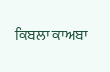ਕਿਬਲਾ ਕਾਅਬਾ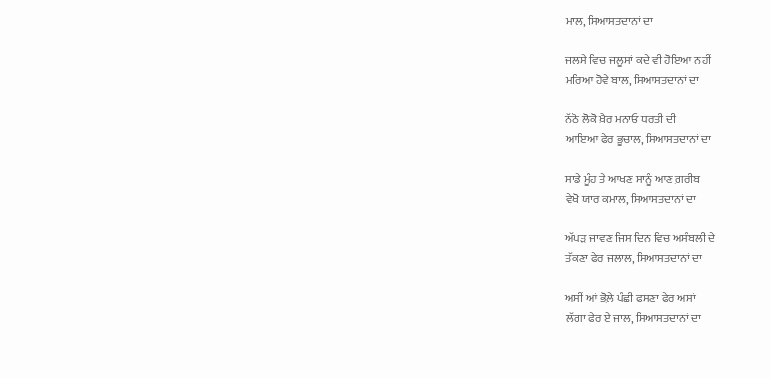ਮਾਲ, ਸਿਆਸਤਦਾਨਾਂ ਦਾ

ਜਲਸੇ ਵਿਚ ਜਲੂਸਾਂ ਕਦੇ ਵੀ ਹੋਇਆ ਨਹੀਂ
ਮਰਿਆ ਹੋਵੇ ਬਾਲ, ਸਿਆਸਤਦਾਨਾਂ ਦਾ

ਨੱਠੋ ਲੋਕੋ ਖ਼ੈਰ ਮਨਾਓ ਧਰਤੀ ਦੀ
ਆਇਆ ਫੇਰ ਭੂਚਾਲ, ਸਿਆਸਤਦਾਨਾਂ ਦਾ

ਸਾਡੇ ਮੂੰਹ ਤੇ ਆਖਣ ਸਾਨੂੰ ਆਣ ਗ਼ਰੀਬ
ਵੇਖੋ ਯਾਰ ਕਮਾਲ, ਸਿਆਸਤਦਾਨਾਂ ਦਾ

ਅੱਪੜ ਜਾਵਣ ਜਿਸ ਦਿਨ ਵਿਚ ਅਸੰਬਲੀ ਦੇ
ਤੱਕਣਾ ਫੇਰ ਜਲਾਲ, ਸਿਆਸਤਦਾਨਾਂ ਦਾ

ਅਸੀਂ ਆਂ ਭੋਲ਼ੇ ਪੰਛੀ ਫਸਣਾ ਫੇਰ ਅਸਾਂ
ਲੱਗਾ ਫੇਰ ਏ ਜਾਲ, ਸਿਆਸਤਦਾਨਾਂ ਦਾ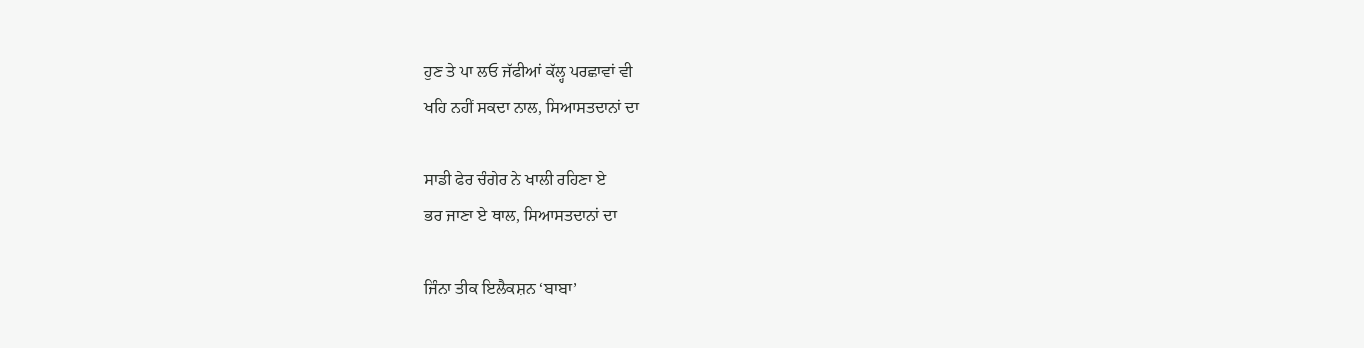ਹੁਣ ਤੇ ਪਾ ਲਓ ਜੱਫੀਆਂ ਕੱਲ੍ਹ ਪਰਛਾਵਾਂ ਵੀ
ਖਹਿ ਨਹੀਂ ਸਕਦਾ ਨਾਲ, ਸਿਆਸਤਦਾਨਾਂ ਦਾ

ਸਾਡੀ ਫੇਰ ਚੰਗੇਰ ਨੇ ਖਾਲੀ ਰਹਿਣਾ ਏ
ਭਰ ਜਾਣਾ ਏ ਥਾਲ, ਸਿਆਸਤਦਾਨਾਂ ਦਾ

ਜਿੰਨਾ ਤੀਕ ਇਲੈਕਸ਼ਨ ‘ਬਾਬਾ’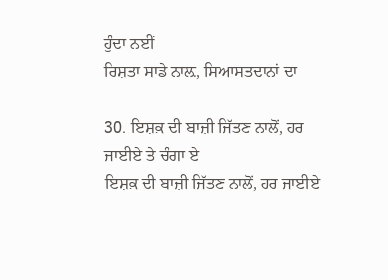ਹੁੰਦਾ ਨਈਂ
ਰਿਸ਼ਤਾ ਸਾਡੇ ਨਾਲ਼, ਸਿਆਸਤਦਾਨਾਂ ਦਾ

30. ਇਸ਼ਕ਼ ਦੀ ਬਾਜ਼ੀ ਜਿੱਤਣ ਨਾਲੋਂ, ਹਰ ਜਾਈਏ ਤੇ ਚੰਗਾ ਏ
ਇਸ਼ਕ਼ ਦੀ ਬਾਜ਼ੀ ਜਿੱਤਣ ਨਾਲੋਂ, ਹਰ ਜਾਈਏ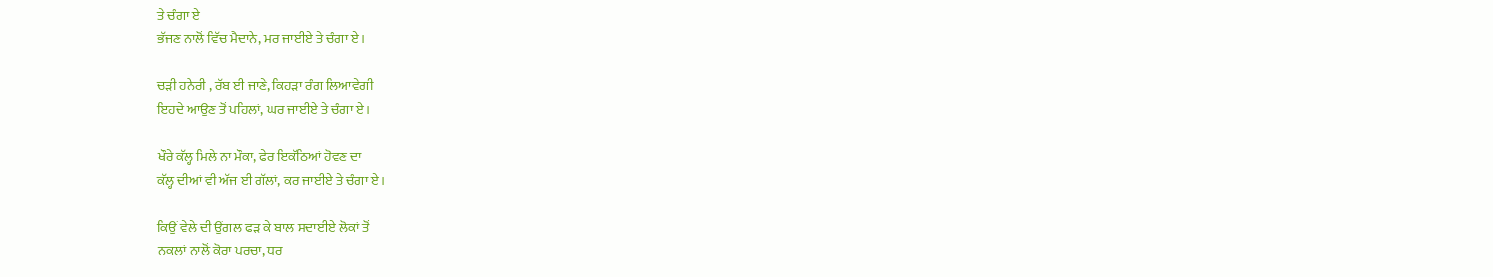ਤੇ ਚੰਗਾ ਏ
ਭੱਜਣ ਨਾਲੋਂ ਵਿੱਚ ਮੈਦਾਨੇ, ਮਰ ਜਾਈਏ ਤੇ ਚੰਗਾ ਏ।

ਚੜੀ ਹਨੇਰੀ , ਰੱਬ ਈ ਜਾਣੇ, ਕਿਹੜਾ ਰੰਗ ਲਿਆਵੇਗੀ
ਇਹਦੇ ਆਉਣ ਤੋਂ ਪਹਿਲਾਂ, ਘਰ ਜਾਈਏ ਤੇ ਚੰਗਾ ਏ।

ਖੌਰੇ ਕੱਲ੍ਹ ਮਿਲੇ ਨਾ ਮੌਕਾ, ਫੇਰ ਇਕੱਠਿਆਂ ਹੋਵਣ ਦਾ
ਕੱਲ੍ਹ ਦੀਆਂ ਵੀ ਅੱਜ ਈ ਗੱਲਾਂ, ਕਰ ਜਾਈਏ ਤੇ ਚੰਗਾ ਏ।

ਕਿਉਂ ਵੇਲੇ ਦੀ ਉਂਗਲ ਫੜ ਕੇ ਬਾਲ ਸਦਾਈਏ ਲੋਕਾਂ ਤੋਂ
ਨਕਲਾਂ ਨਾਲੋਂ ਕੋਰਾ ਪਰਚਾ, ਧਰ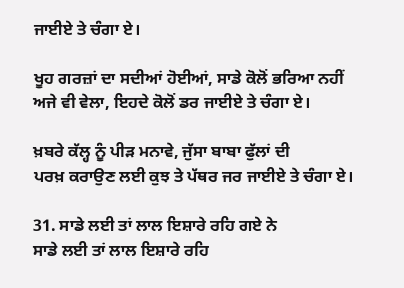ਜਾਈਏ ਤੇ ਚੰਗਾ ਏ।

ਖੂਹ ਗਰਜ਼ਾਂ ਦਾ ਸਦੀਆਂ ਹੋਈਆਂ, ਸਾਡੇ ਕੋਲੋਂ ਭਰਿਆ ਨਹੀਂ
ਅਜੇ ਵੀ ਵੇਲਾ, ਇਹਦੇ ਕੋਲੋਂ ਡਰ ਜਾਈਏ ਤੇ ਚੰਗਾ ਏ।

ਖ਼ਬਰੇ ਕੱਲ੍ਹ ਨੂੰ ਪੀੜ ਮਨਾਵੇ, ਜੁੱਸਾ ਬਾਬਾ ਫੁੱਲਾਂ ਦੀ
ਪਰਖ਼ ਕਰਾਉਣ ਲਈ ਕੁਝ ਤੇ ਪੱਥਰ ਜਰ ਜਾਈਏ ਤੇ ਚੰਗਾ ਏ।

31. ਸਾਡੇ ਲਈ ਤਾਂ ਲਾਲ ਇਸ਼ਾਰੇ ਰਹਿ ਗਏ ਨੇ
ਸਾਡੇ ਲਈ ਤਾਂ ਲਾਲ ਇਸ਼ਾਰੇ ਰਹਿ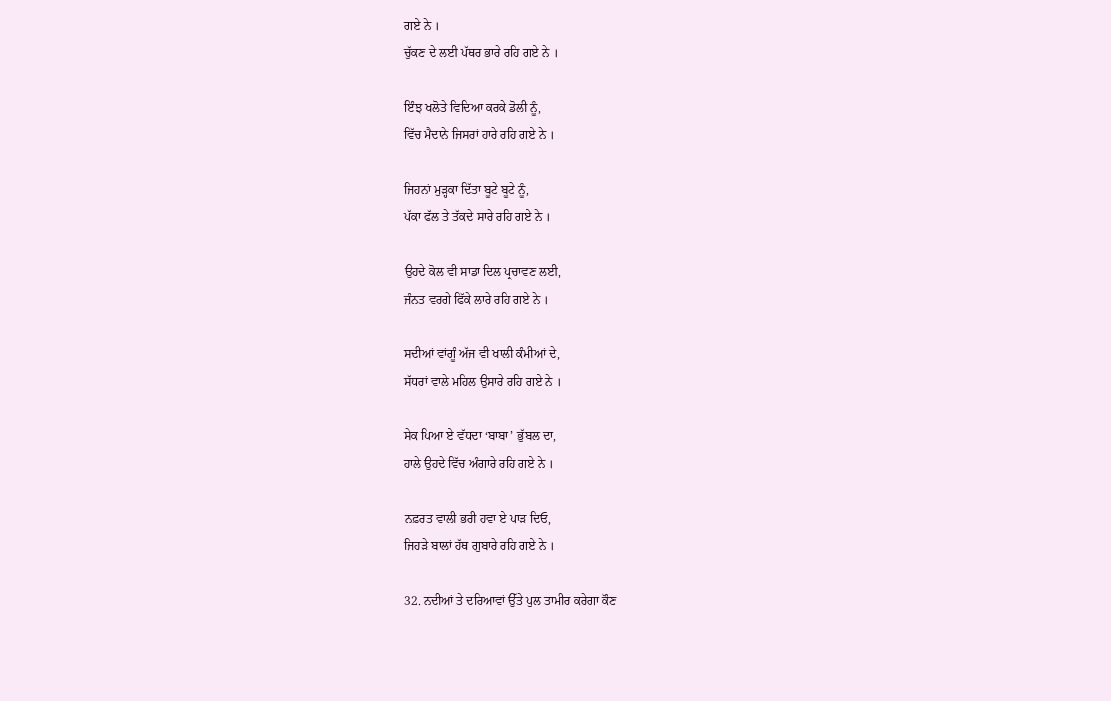ਗਏ ਨੇ ।
ਚੁੱਕਣ ਦੇ ਲਈ ਪੱਥਰ ਭਾਰੇ ਰਹਿ ਗਏ ਨੇ ।

ਇੰਝ ਖਲੋਤੇ ਵਿਦਿਆ ਕਰਕੇ ਡੋਲੀ ਨੂੰ,
ਵਿੱਚ ਮੈਦਾਨੇ ਜਿਸਰਾਂ ਹਾਰੇ ਰਹਿ ਗਏ ਨੇ ।

ਜਿਹਨਾਂ ਮੁੜ੍ਹਕਾ ਦਿੱਤਾ ਬੂਟੇ ਬੂਟੇ ਨੂੰ,
ਪੱਕਾ ਫੱਲ ਤੇ ਤੱਕਦੇ ਸਾਰੇ ਰਹਿ ਗਏ ਨੇ ।

ਉਹਦੇ ਕੋਲ ਵੀ ਸਾਡਾ ਦਿਲ ਪ੍ਰਚਾਵਣ ਲਈ,
ਜੰਨਤ ਵਰਗੇ ਫਿੱਕੇ ਲਾਰੇ ਰਹਿ ਗਏ ਨੇ ।

ਸਦੀਆਂ ਵਾਂਗੂੰ ਅੱਜ ਵੀ ਖਾਲੀ ਕੰਮੀਆਂ ਦੇ,
ਸੱਧਰਾਂ ਵਾਲੇ ਮਹਿਲ ਉਸਾਰੇ ਰਹਿ ਗਏ ਨੇ ।

ਸੇਕ ਪਿਆ ਏ ਵੱਧਦਾ ‘ਬਾਬਾ’ ਭੁੱਬਲ ਦਾ,
ਹਾਲੇ ਉਹਦੇ ਵਿੱਚ ਅੰਗਾਰੇ ਰਹਿ ਗਏ ਨੇ ।

ਨਫ਼ਰਤ ਵਾਲੀ ਭਰੀ ਹਵਾ ਏ ਪਾੜ ਦਿਓ,
ਜਿਹੜੇ ਬਾਲਾਂ ਹੱਥ ਗੁਬਾਰੇ ਰਹਿ ਗਏ ਨੇ ।

32. ਨਦੀਆਂ ਤੇ ਦਰਿਆਵਾਂ ਉੱਤੇ ਪੁਲ ਤਾਮੀਰ ਕਰੇਗਾ ਕੌਣ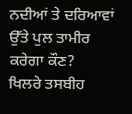ਨਦੀਆਂ ਤੇ ਦਰਿਆਵਾਂ ਉੱਤੇ ਪੁਲ ਤਾਮੀਰ ਕਰੇਗਾ ਕੌਣ?
ਖਿਲਰੇ ਤਸਬੀਹ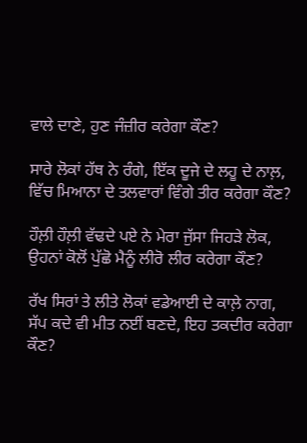ਵਾਲੇ ਦਾਣੇ, ਹੁਣ ਜੰਜ਼ੀਰ ਕਰੇਗਾ ਕੌਣ?

ਸਾਰੇ ਲੋਕਾਂ ਹੱਥ ਨੇ ਰੰਗੇ, ਇੱਕ ਦੂਜੇ ਦੇ ਲਹੂ ਦੇ ਨਾਲ਼,
ਵਿੱਚ ਮਿਆਨਾ ਦੇ ਤਲਵਾਰਾਂ ਵਿੰਗੇ ਤੀਰ ਕਰੇਗਾ ਕੌਣ?

ਹੌਲ਼ੀ ਹੌਲ਼ੀ ਵੱਢਦੇ ਪਏ ਨੇ ਮੇਰਾ ਜੁੱਸਾ ਜਿਹੜੇ ਲੋਕ,
ਉਹਨਾਂ ਕੋਲੋਂ ਪੁੱਛੋ ਮੈਨੂੰ ਲੀਰੋ ਲੀਰ ਕਰੇਗਾ ਕੌਣ?

ਰੱਖ ਸਿਰਾਂ ਤੇ ਲੀਤੇ ਲੋਕਾਂ ਵਡੇਆਈ ਦੇ ਕਾਲ਼ੇ ਨਾਗ,
ਸੱਪ ਕਦੇ ਵੀ ਮੀਤ ਨਈਂ ਬਣਦੇ, ਇਹ ਤਕਦੀਰ ਕਰੇਗਾ ਕੌਣ?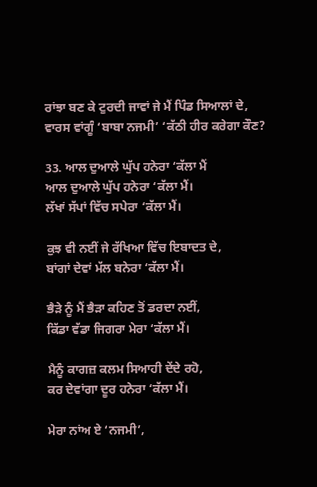ਰਾਂਝਾ ਬਣ ਕੇ ਟੁਰਦੀ ਜਾਵਾਂ ਜੇ ਮੈਂ ਪਿੰਡ ਸਿਆਲਾਂ ਦੇ,
ਵਾਰਸ ਵਾਂਗੂੰ ‘ਬਾਬਾ ਨਜਮੀ’ ‘ਕੱਠੀ ਹੀਰ ਕਰੇਗਾ ਕੌਣ?

33. ਆਲ ਦੁਆਲੇ ਘੁੱਪ ਹਨੇਰਾ ‘ਕੱਲਾ ਮੈਂ
ਆਲ ਦੁਆਲੇ ਘੁੱਪ ਹਨੇਰਾ ‘ਕੱਲਾ ਮੈਂ।
ਲੱਖਾਂ ਸੱਪਾਂ ਵਿੱਚ ਸਪੇਰਾ ‘ਕੱਲਾ ਮੈਂ।

ਕੁਝ ਵੀ ਨਈਂ ਜੇ ਰੱਖਿਆ ਵਿੱਚ ਇਬਾਦਤ ਦੇ,
ਬਾਂਗਾਂ ਦੇਵਾਂ ਮੱਲ ਬਨੇਰਾ ‘ਕੱਲਾ ਮੈਂ।

ਭੈੜੇ ਨੂੰ ਮੈਂ ਭੈੜਾ ਕਹਿਣ ਤੋਂ ਡਰਦਾ ਨਈਂ,
ਕਿੱਡਾ ਵੱਡਾ ਜਿਗਰਾ ਮੇਰਾ ‘ਕੱਲਾ ਮੈਂ।

ਮੈਨੂੰ ਕਾਗਜ਼ ਕਲਮ ਸਿਆਹੀ ਦੇਂਦੇ ਰਹੋ,
ਕਰ ਦੇਵਾਂਗਾ ਦੂਰ ਹਨੇਰਾ ‘ਕੱਲਾ ਮੈਂ।

ਮੇਰਾ ਨਾਂਅ ਏ ‘ਨਜਮੀ’,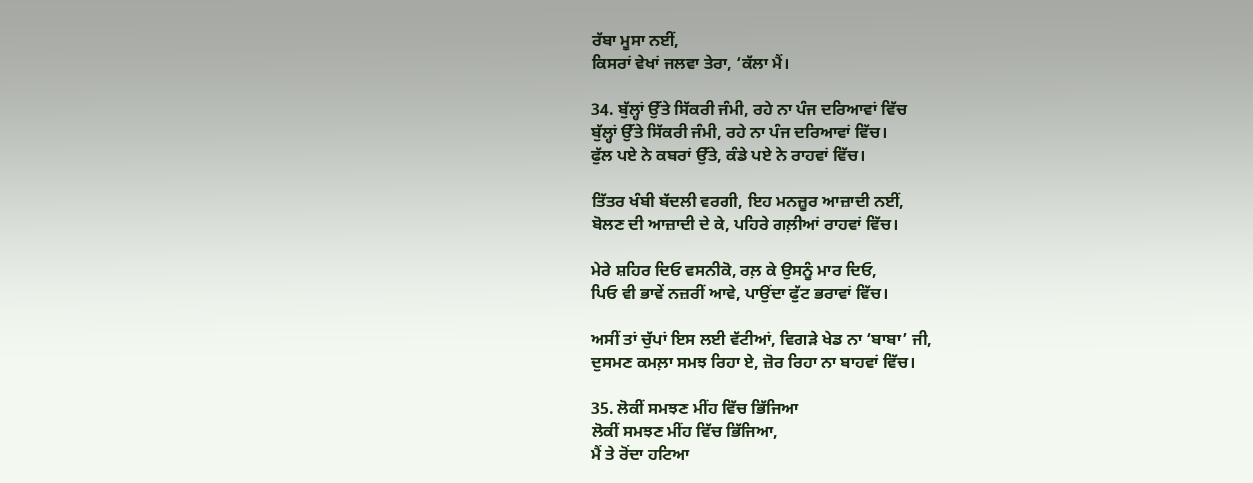ਰੱਬਾ ਮੂਸਾ ਨਈਂ,
ਕਿਸਰਾਂ ਵੇਖਾਂ ਜਲਵਾ ਤੇਰਾ, ‘ਕੱਲਾ ਮੈਂ।

34. ਬੁੱਲ੍ਹਾਂ ਉੱਤੇ ਸਿੱਕਰੀ ਜੰਮੀ, ਰਹੇ ਨਾ ਪੰਜ ਦਰਿਆਵਾਂ ਵਿੱਚ
ਬੁੱਲ੍ਹਾਂ ਉੱਤੇ ਸਿੱਕਰੀ ਜੰਮੀ, ਰਹੇ ਨਾ ਪੰਜ ਦਰਿਆਵਾਂ ਵਿੱਚ।
ਫੁੱਲ ਪਏ ਨੇ ਕਬਰਾਂ ਉੱਤੇ, ਕੰਡੇ ਪਏ ਨੇ ਰਾਹਵਾਂ ਵਿੱਚ।

ਤਿੱਤਰ ਖੰਬੀ ਬੱਦਲੀ ਵਰਗੀ, ਇਹ ਮਨਜ਼ੂਰ ਆਜ਼ਾਦੀ ਨਈਂ,
ਬੋਲਣ ਦੀ ਆਜ਼ਾਦੀ ਦੇ ਕੇ, ਪਹਿਰੇ ਗਲ਼ੀਆਂ ਰਾਹਵਾਂ ਵਿੱਚ।

ਮੇਰੇ ਸ਼ਹਿਰ ਦਿਓ ਵਸਨੀਕੋ, ਰਲ਼ ਕੇ ਉਸਨੂੰ ਮਾਰ ਦਿਓ,
ਪਿਓ ਵੀ ਭਾਵੇਂ ਨਜ਼ਰੀਂ ਆਵੇ, ਪਾਉਂਦਾ ਫੁੱਟ ਭਰਾਵਾਂ ਵਿੱਚ।

ਅਸੀਂ ਤਾਂ ਚੁੱਪਾਂ ਇਸ ਲਈ ਵੱਟੀਆਂ, ਵਿਗੜੇ ਖੇਡ ਨਾ ‘ਬਾਬਾ’ ਜੀ,
ਦੁਸਮਣ ਕਮਲ਼ਾ ਸਮਝ ਰਿਹਾ ਏ, ਜ਼ੋਰ ਰਿਹਾ ਨਾ ਬਾਹਵਾਂ ਵਿੱਚ।

35. ਲੋਕੀਂ ਸਮਝਣ ਮੀਂਹ ਵਿੱਚ ਭਿੱਜਿਆ
ਲੋਕੀਂ ਸਮਝਣ ਮੀਂਹ ਵਿੱਚ ਭਿੱਜਿਆ,
ਮੈਂ ਤੇ ਰੋਂਦਾ ਹਟਿਆ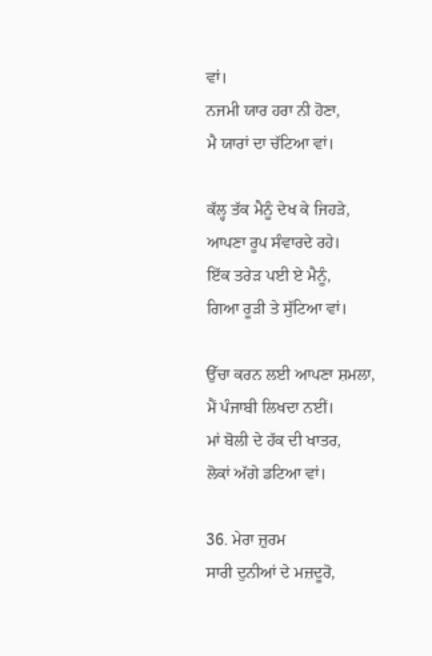ਵਾਂ।
ਨਜਮੀ ਯਾਰ ਹਰਾ ਨੀ ਹੋਣਾ,
ਮੈ ਯਾਰਾਂ ਦਾ ਚੱਟਿਆ ਵਾਂ।

ਕੱਲ੍ਹ ਤੱਕ ਮੈਨੂੰ ਦੇਖ ਕੇ ਜਿਹੜੇ,
ਆਪਣਾ ਰੂਪ ਸੰਵਾਰਦੇ ਰਹੇ।
ਇੱਕ ਤਰੇੜ ਪਈ ਏ ਮੈਨੂੰ,
ਗਿਆ ਰੂੜੀ ਤੇ ਸੁੱਟਿਆ ਵਾਂ।

ਉੱਚਾ ਕਰਨ ਲਈ ਆਪਣਾ ਸ਼ਮਲਾ,
ਮੈਂ ਪੰਜਾਬੀ ਲਿਖਦਾ ਨਈਂ।
ਮਾਂ ਬੋਲੀ ਦੇ ਹੱਕ ਦੀ ਖਾਤਰ,
ਲੋਕਾਂ ਅੱਗੇ ਡਟਿਆ ਵਾਂ।

36. ਮੇਰਾ ਜ਼ੁਰਮ
ਸਾਰੀ ਦੁਨੀਆਂ ਦੇ ਮਜ਼ਦੂਰੋ,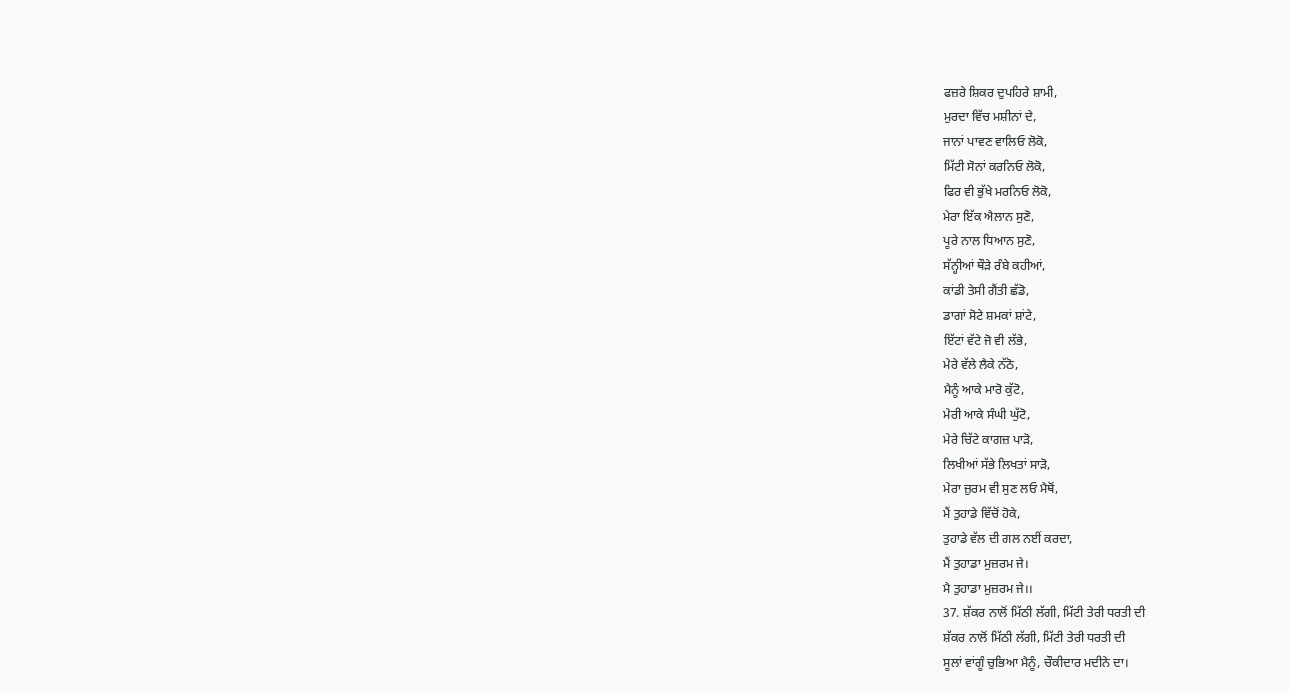ਫਜ਼ਰੇ ਸ਼ਿਕਰ ਦੁਪਹਿਰੇ ਸ਼ਾਮੀ,
ਮੁਰਦਾ ਵਿੱਚ ਮਸ਼ੀਨਾਂ ਦੇ,
ਜਾਨਾਂ ਪਾਵਣ ਵਾਲਿਓ ਲੋਕੋ,
ਮਿੱਟੀ ਸੋਨਾਂ ਕਰਨਿਓ ਲੋਕੋ,
ਫਿਰ ਵੀ ਭੁੱਖੇ ਮਰਨਿਓ ਲੋਕੋ,
ਮੇਰਾ ਇੱਕ ਐਲਾਨ ਸੁਣੋ,
ਪੂਰੇ ਨਾਲ ਧਿਆਨ ਸੁਣੋ,
ਸੱਨ੍ਹੀਆਂ ਥੌੜੇ ਰੰਬੇ ਕਹੀਆਂ,
ਕਾਂਡੀ ਤੇਸੀ ਗੈਂਤੀ ਛੱਡੋ,
ਡਾਗਾਂ ਸੋਟੇ ਸ਼ਮਕਾਂ ਸ਼ਾਂਟੇ,
ਇੱਟਾਂ ਵੱਟੇ ਜੋ ਵੀ ਲੱਭੇ,
ਮੇਰੇ ਵੱਲੇ ਲੈਕੇ ਨੱਠੋ,
ਮੈਨੂੰ ਆਕੇ ਮਾਰੋ ਕੁੱਟੋ,
ਮੇਰੀ ਆਕੇ ਸੰਘੀ ਘੁੱਟੋ,
ਮੇਰੇ ਚਿੱਟੇ ਕਾਗਜ਼ ਪਾੜੋ,
ਲਿਖੀਆਂ ਸੱਭੇ ਲਿਖਤਾਂ ਸਾੜੋ,
ਮੇਰਾ ਜ਼ੁਰਮ ਵੀ ਸੁਣ ਲਓ ਮੈਥੋਂ,
ਮੈਂ ਤੁਹਾਡੇ ਵਿੱਚੋਂ ਹੋਕੇ,
ਤੁਹਾਡੇ ਵੱਲ ਦੀ ਗਲ ਨਈਂ ਕਰਦਾ,
ਮੈਂ ਤੁਹਾਡਾ ਮੁਜ਼ਰਮ ਜੇ।
ਮੈ ਤੁਹਾਡਾ ਮੁਜ਼ਰਮ ਜੇ।।
37. ਸ਼ੱਕਰ ਨਾਲੋਂ ਮਿੱਠੀ ਲੱਗੀ, ਮਿੱਟੀ ਤੇਰੀ ਧਰਤੀ ਦੀ
ਸ਼ੱਕਰ ਨਾਲੋਂ ਮਿੱਠੀ ਲੱਗੀ, ਮਿੱਟੀ ਤੇਰੀ ਧਰਤੀ ਦੀ
ਸੂਲਾਂ ਵਾਂਗੂੰ ਚੁਭਿਆ ਮੈਨੂੰ, ਚੌਕੀਦਾਰ ਮਦੀਨੇ ਦਾ।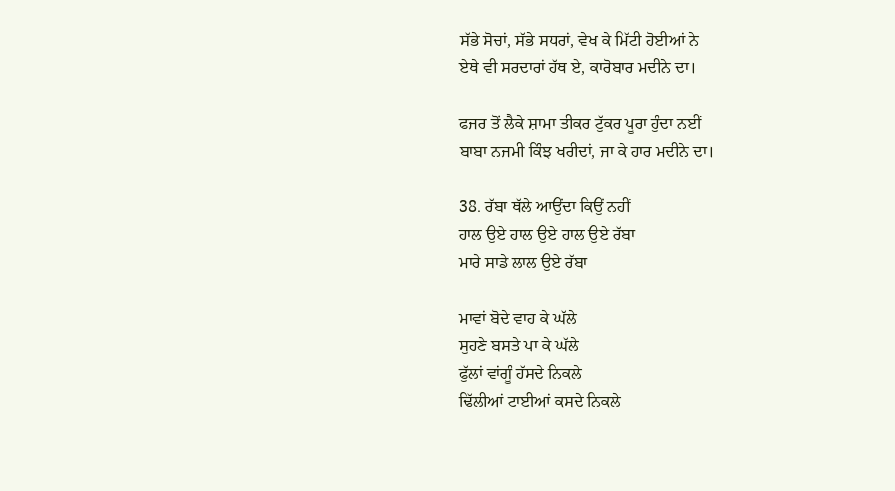ਸੱਭੇ ਸੋਚਾਂ, ਸੱਭੇ ਸਧਰਾਂ, ਵੇਖ ਕੇ ਮਿੱਟੀ ਹੋਈਆਂ ਨੇ
ਏਥੇ ਵੀ ਸਰਦਾਰਾਂ ਹੱਥ ਏ, ਕਾਰੋਬਾਰ ਮਦੀਨੇ ਦਾ।

ਫਜਰ ਤੋਂ ਲੈਕੇ ਸ਼ਾਮਾ ਤੀਕਰ ਟੁੱਕਰ ਪੂਰਾ ਹੁੰਦਾ ਨਈਂ
ਬਾਬਾ ਨਜਮੀ ਕਿੰਝ ਖਰੀਦਾਂ, ਜਾ ਕੇ ਹਾਰ ਮਦੀਨੇ ਦਾ।

38. ਰੱਬਾ ਥੱਲੇ ਆਉਂਦਾ ਕਿਉਂ ਨਹੀਂ
ਹਾਲ ਉਏ ਹਾਲ ਉਏ ਹਾਲ ਉਏ ਰੱਬਾ
ਮਾਰੇ ਸਾਡੇ ਲਾਲ ਉਏ ਰੱਬਾ

ਮਾਵਾਂ ਬੋਦੇ ਵਾਹ ਕੇ ਘੱਲੇ
ਸੁਹਣੇ ਬਸਤੇ ਪਾ ਕੇ ਘੱਲੇ
ਫੁੱਲਾਂ ਵਾਂਗੂੰ ਹੱਸਦੇ ਨਿਕਲੇ
ਢਿੱਲੀਆਂ ਟਾਈਆਂ ਕਸਦੇ ਨਿਕਲੇ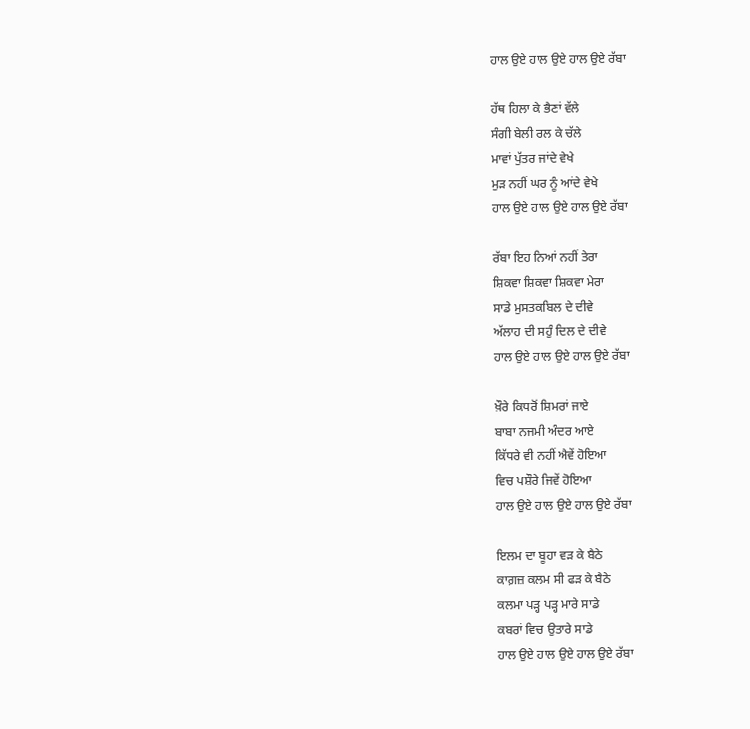ਹਾਲ ਉਏ ਹਾਲ ਉਏ ਹਾਲ ਉਏ ਰੱਬਾ

ਹੱਥ ਹਿਲਾ ਕੇ ਭੈਣਾਂ ਵੱਲੇ
ਸੰਗੀ ਬੇਲੀ ਰਲ ਕੇ ਚੱਲੇ
ਮਾਵਾਂ ਪੁੱਤਰ ਜਾਂਦੇ ਵੇਖੇ
ਮੁੜ ਨਹੀਂ ਘਰ ਨੂੰ ਆਂਦੇ ਵੇਖੇ
ਹਾਲ ਉਏ ਹਾਲ ਉਏ ਹਾਲ ਉਏ ਰੱਬਾ

ਰੱਬਾ ਇਹ ਨਿਆਂ ਨਹੀਂ ਤੇਰਾ
ਸ਼ਿਕਵਾ ਸ਼ਿਕਵਾ ਸ਼ਿਕਵਾ ਮੇਰਾ
ਸਾਡੇ ਮੁਸਤਕਬਿਲ ਦੇ ਦੀਵੇ
ਅੱਲਾਹ ਦੀ ਸਹੁੰ ਦਿਲ ਦੇ ਦੀਵੇ
ਹਾਲ ਉਏ ਹਾਲ ਉਏ ਹਾਲ ਉਏ ਰੱਬਾ

ਖ਼ੌਰੇ ਕਿਧਰੋਂ ਸ਼ਿਮਰਾਂ ਜਾਏ
ਬਾਬਾ ਨਜਮੀ ਅੰਦਰ ਆਏ
ਕਿੱਧਰੇ ਵੀ ਨਹੀਂ ਐਵੇਂ ਹੋਇਆ
ਵਿਚ ਪਸ਼ੌਰੇ ਜਿਵੇਂ ਹੋਇਆ
ਹਾਲ ਉਏ ਹਾਲ ਉਏ ਹਾਲ ਉਏ ਰੱਬਾ

ਇਲਮ ਦਾ ਬੂਹਾ ਵੜ ਕੇ ਬੈਠੇ
ਕਾਗ਼ਜ਼ ਕਲਮ ਸੀ ਫੜ ਕੇ ਬੈਠੇ
ਕਲਮਾ ਪੜ੍ਹ ਪੜ੍ਹ ਮਾਰੇ ਸਾਡੇ
ਕਬਰਾਂ ਵਿਚ ਉਤਾਰੇ ਸਾਡੇ
ਹਾਲ ਉਏ ਹਾਲ ਉਏ ਹਾਲ ਉਏ ਰੱਬਾ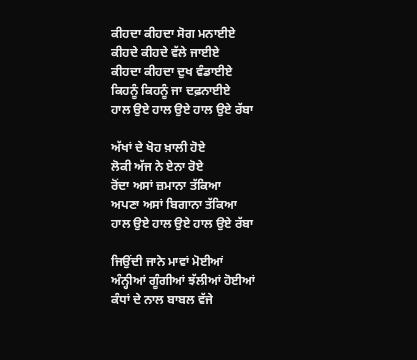ਕੀਹਦਾ ਕੀਹਦਾ ਸੋਗ ਮਨਾਈਏ
ਕੀਹਦੇ ਕੀਹਦੇ ਵੱਲੇ ਜਾਈਏ
ਕੀਹਦਾ ਕੀਹਦਾ ਦੁਖ ਵੰਡਾਈਏ
ਕਿਹਨੂੰ ਕਿਹਨੂੰ ਜਾ ਦਫ਼ਨਾਈਏ
ਹਾਲ ਉਏ ਹਾਲ ਉਏ ਹਾਲ ਉਏ ਰੱਬਾ

ਅੱਖਾਂ ਦੇ ਖੋਹ ਖ਼ਾਲੀ ਹੋਏ
ਲੋਕੀ ਅੱਜ ਨੇ ਏਨਾ ਰੋਏ
ਰੋਂਦਾ ਅਸਾਂ ਜ਼ਮਾਨਾ ਤੱਕਿਆ
ਅਪਣਾ ਅਸਾਂ ਬਿਗਾਨਾ ਤੱਕਿਆ
ਹਾਲ ਉਏ ਹਾਲ ਉਏ ਹਾਲ ਉਏ ਰੱਬਾ

ਜਿਉਂਦੀ ਜਾਨੇ ਮਾਵਾਂ ਮੋਈਆਂ
ਅੰਨ੍ਹੀਆਂ ਗੂੰਗੀਆਂ ਝੱਲੀਆਂ ਹੋਈਆਂ
ਕੰਧਾਂ ਦੇ ਨਾਲ ਬਾਬਲ ਵੱਜੇ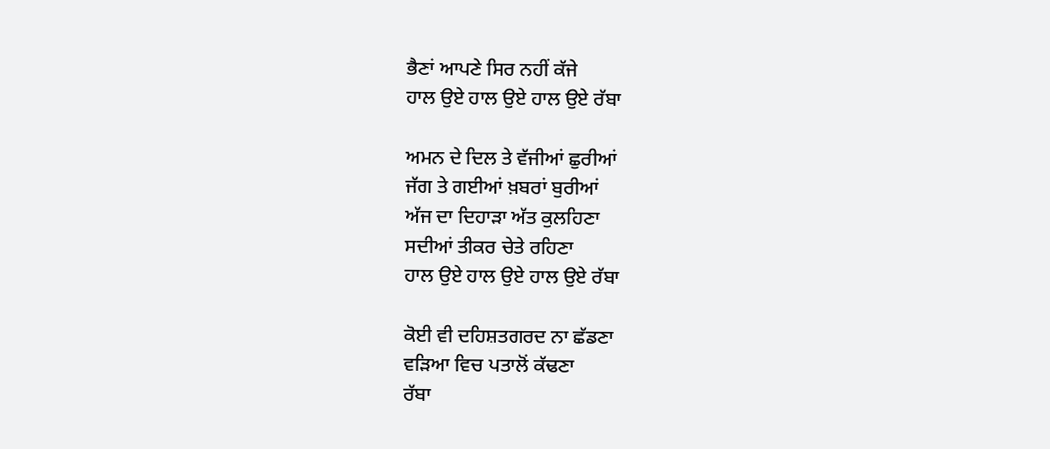ਭੈਣਾਂ ਆਪਣੇ ਸਿਰ ਨਹੀਂ ਕੱਜੇ
ਹਾਲ ਉਏ ਹਾਲ ਉਏ ਹਾਲ ਉਏ ਰੱਬਾ

ਅਮਨ ਦੇ ਦਿਲ ਤੇ ਵੱਜੀਆਂ ਛੁਰੀਆਂ
ਜੱਗ ਤੇ ਗਈਆਂ ਖ਼ਬਰਾਂ ਬੁਰੀਆਂ
ਅੱਜ ਦਾ ਦਿਹਾੜਾ ਅੱਤ ਕੁਲਹਿਣਾ
ਸਦੀਆਂ ਤੀਕਰ ਚੇਤੇ ਰਹਿਣਾ
ਹਾਲ ਉਏ ਹਾਲ ਉਏ ਹਾਲ ਉਏ ਰੱਬਾ

ਕੋਈ ਵੀ ਦਹਿਸ਼ਤਗਰਦ ਨਾ ਛੱਡਣਾ
ਵੜਿਆ ਵਿਚ ਪਤਾਲੋਂ ਕੱਢਣਾ
ਰੱਬਾ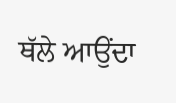ਥੱਲੇ ਆਉਂਦਾ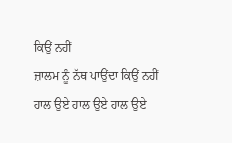ਕਿਉਂ ਨਹੀਂ
ਜ਼ਾਲਮ ਨੂੰ ਨੱਥ ਪਾਉਂਦਾ ਕਿਉਂ ਨਹੀਂ
ਹਾਲ ਉਏ ਹਾਲ ਉਏ ਹਾਲ ਉਏ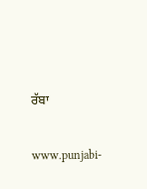ਰੱਬਾ

www.punjabi-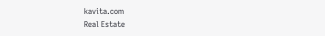kavita.com
Real Estate